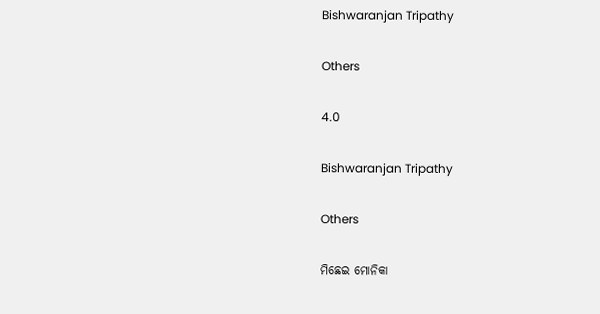Bishwaranjan Tripathy

Others

4.0

Bishwaranjan Tripathy

Others

ମିଛେଇ ମୋନିକା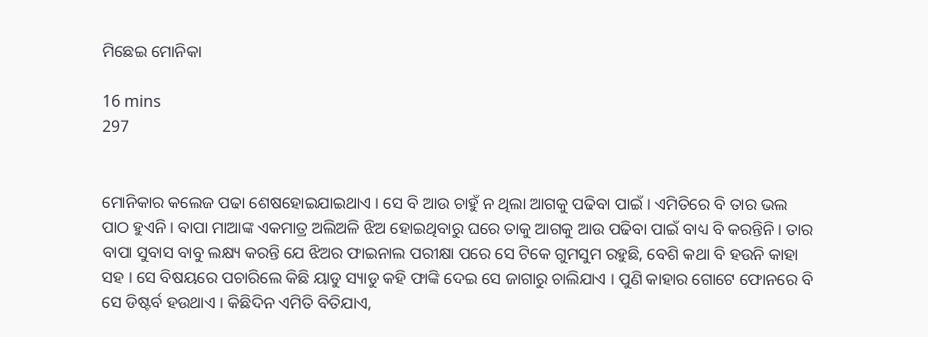ମିଛେଇ ମୋନିକା

16 mins
297


ମୋନିକାର କଲେଜ ପଢା ଶେଷହୋଇଯାଇଥାଏ । ସେ ବି ଆଉ ଚାହୁଁ ନ ଥିଲା ଆଗକୁ ପଢିବା ପାଇଁ । ଏମିତିରେ ବି ତାର ଭଲ ପାଠ ହୁଏନି । ବାପା ମାଆଙ୍କ ଏକମାତ୍ର ଅଲିଅଳି ଝିଅ ହୋଇଥିବାରୁ ଘରେ ତାକୁ ଆଗକୁ ଆଉ ପଢିବା ପାଇଁ ବାଧ୍ୟ ବି କରନ୍ତିନି । ତାର ବାପା ସୁବାସ ବାବୁ ଲକ୍ଷ୍ୟ କରନ୍ତି ଯେ ଝିଅର ଫାଇନାଲ ପରୀକ୍ଷା ପରେ ସେ ଟିକେ ଗୁମସୁମ ରହୁଛି, ବେଶି କଥା ବି ହଉନି କାହା ସହ । ସେ ବିଷୟରେ ପଚାରିଲେ କିଛି ୟାଡୁ ସ୍ୟାଡୁ କହି ଫାଙ୍କି ଦେଇ ସେ ଜାଗାରୁ ଚାଲିଯାଏ । ପୁଣି କାହାର ଗୋଟେ ଫୋନରେ ବି ସେ ଡିଷ୍ଟର୍ବ ହଉଥାଏ । କିଛିଦିନ ଏମିତି ବିତିଯାଏ,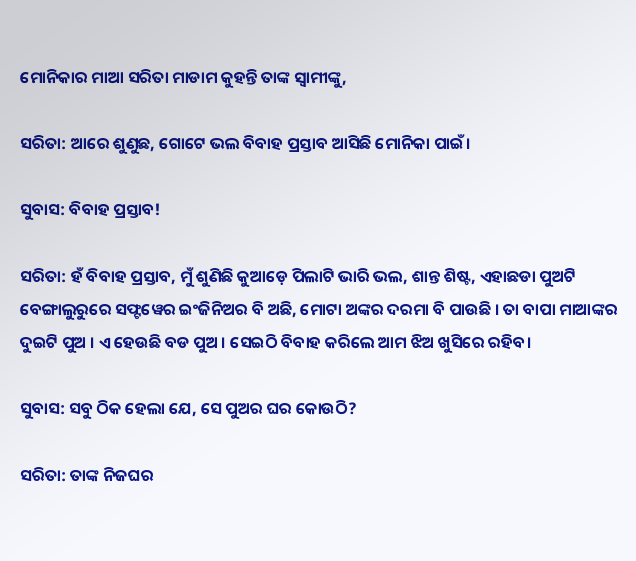ମୋନିକାର ମାଆ ସରିତା ମାଡାମ କୁହନ୍ତି ତାଙ୍କ ସ୍ୱାମୀଙ୍କୁ,

ସରିତା: ଆରେ ଶୁଣୁଛ, ଗୋଟେ ଭଲ ବିବାହ ପ୍ରସ୍ତାବ ଆସିଛି ମୋନିକା ପାଇଁ।

ସୁବାସ: ବିବାହ ପ୍ରସ୍ତାବ!

ସରିତା: ହଁ ବିବାହ ପ୍ରସ୍ତାବ, ମୁଁ ଶୁଣିଛି କୁଆଡ଼େ ପିଲାଟି ଭାରି ଭଲ, ଶାନ୍ତ ଶିଷ୍ଟ, ଏହାଛଡା ପୁଅଟି ବେଙ୍ଗାଲୁରୁରେ ସଫ୍ଟୱେର ଇଂଜିନିଅର ବି ଅଛି, ମୋଟା ଅଙ୍କର ଦରମା ବି ପାଉଛି । ତା ବାପା ମାଆଙ୍କର ଦୁଇଟି ପୁଅ । ଏ ହେଉଛି ବଡ ପୁଅ । ସେଇଠି ବିବାହ କରିଲେ ଆମ ଝିଅ ଖୁସିରେ ରହିବ।

ସୁବାସ: ସବୁ ଠିକ ହେଲା ଯେ, ସେ ପୁଅର ଘର କୋଉଠି?

ସରିତା: ତାଙ୍କ ନିଜଘର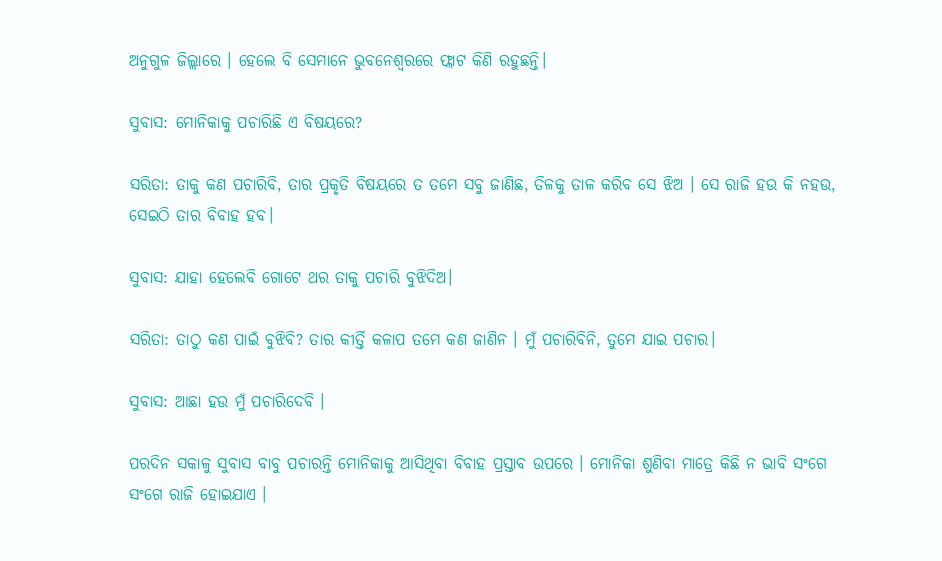ଅନୁଗୁଳ ଜିଲ୍ଲାରେ । ହେଲେ ବି ସେମାନେ ଭୁବନେଶ୍ୱରରେ ଫ୍ଲାଟ କିଣି ରହୁଛନ୍ତି।

ସୁବାସ: ମୋନିକାକୁ ପଚାରିଛି ଏ ବିଷୟରେ?

ସରିତା: ତାକୁ କଣ ପଚାରିବି, ତାର ପ୍ରକୃତି ବିଷୟରେ ତ ତମେ ସବୁ ଜାଣିଛ, ତିଳକୁ ତାଳ କରିବ ସେ ଝିଅ । ସେ ରାଜି ହଉ କି ନହଉ, ସେଇଠି ତାର ବିବାହ ହବ।

ସୁବାସ: ଯାହା ହେଲେବି ଗୋଟେ ଥର ତାକୁ ପଚାରି ବୁଝିଦିଅ।

ସରିତା: ତାଠୁ କଣ ପାଇଁ ବୁଝିବି? ତାର କୀର୍ତ୍ତି କଳାପ ତମେ କଣ ଜାଣିନ । ମୁଁ ପଚାରିବିନି, ତୁମେ ଯାଇ ପଚାର।

ସୁବାସ: ଆଛା ହଉ ମୁଁ ପଚାରିଦେବି ।

ପରଦିନ ସକାଳୁ ସୁବାସ ବାବୁ ପଚାରନ୍ତି ମୋନିକାକୁ ଆସିଥିବା ବିବାହ ପ୍ରସ୍ତାବ ଉପରେ । ମୋନିକା ଶୁଣିବା ମାତ୍ରେ କିଛି ନ ଭାବି ସଂଗେ ସଂଗେ ରାଜି ହୋଇଯାଏ ।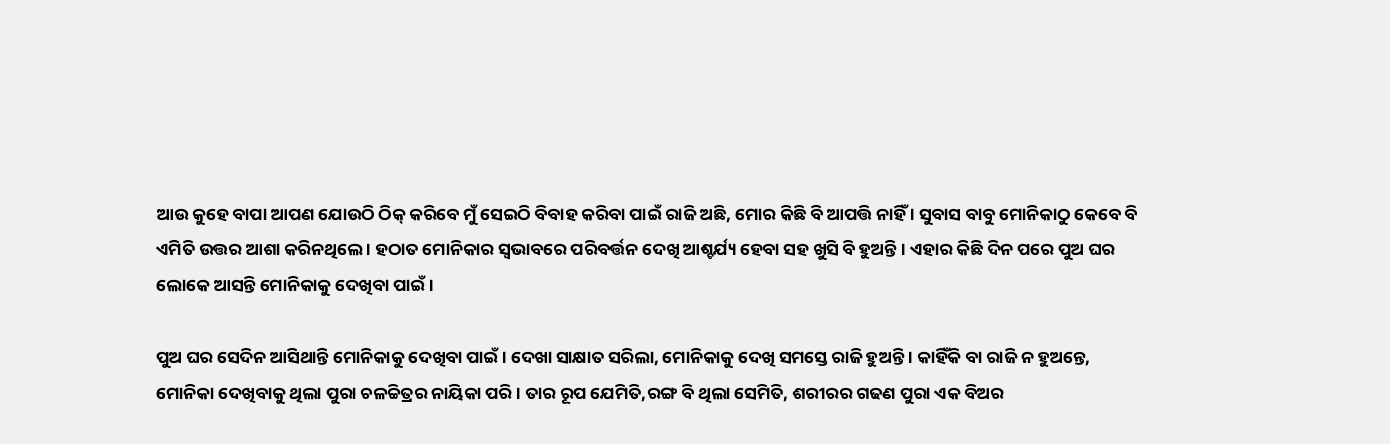ଆଉ କୁହେ ବାପା ଆପଣ ଯୋଉଠି ଠିକ୍ କରିବେ ମୁଁ ସେଇଠି ବିବାହ କରିବା ପାଇଁ ରାଜି ଅଛି, ମୋର କିଛି ବି ଆପତ୍ତି ନାହିଁ । ସୁବାସ ବାବୁ ମୋନିକାଠୁ କେବେ ବି ଏମିତି ଉତ୍ତର ଆଶା କରିନଥିଲେ । ହଠାତ ମୋନିକାର ସ୍ଵଭାବରେ ପରିବର୍ତ୍ତନ ଦେଖି ଆଶ୍ଚର୍ଯ୍ୟ ହେବା ସହ ଖୁସି ବି ହୁଅନ୍ତି । ଏହାର କିଛି ଦିନ ପରେ ପୁଅ ଘର ଲୋକେ ଆସନ୍ତି ମୋନିକାକୁ ଦେଖିବା ପାଇଁ।

ପୁଅ ଘର ସେଦିନ ଆସିଥାନ୍ତି ମୋନିକାକୁ ଦେଖିବା ପାଇଁ । ଦେଖା ସାକ୍ଷାତ ସରିଲା, ମୋନିକାକୁ ଦେଖି ସମସ୍ତେ ରାଜି ହୁଅନ୍ତି । କାହିଁକି ବା ରାଜି ନ ହୁଅନ୍ତେ, ମୋନିକା ଦେଖିବାକୁ ଥିଲା ପୁରା ଚଳଚ୍ଚିତ୍ରର ନାୟିକା ପରି । ତାର ରୂପ ଯେମିତି,ରଙ୍ଗ ବି ଥିଲା ସେମିତି, ଶରୀରର ଗଢଣ ପୁରା ଏକ ବିଅର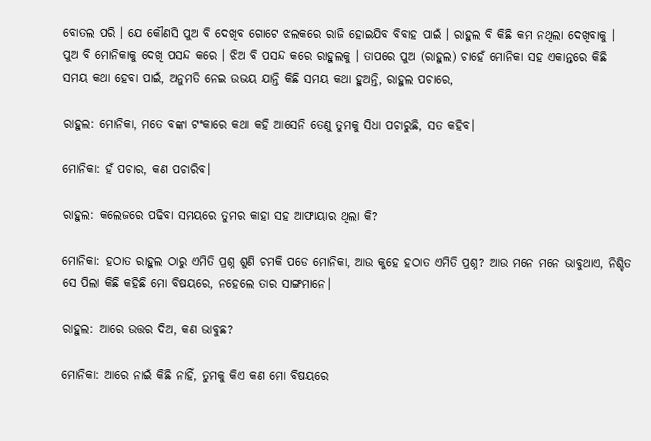ବୋତଲ ପରି । ଯେ କୌଣସି ପୁଅ ବି ଦେଖିବ ଗୋଟେ ଝଲକରେ ରାଜି ହୋଇଯିବ ବିବାହ ପାଇଁ । ରାହୁଲ ବି କିଛି କମ ନଥିଲା ଦେଖିବାକୁ । ପୁଅ ବି ମୋନିକାକୁ ଦେଖି ପସନ୍ଦ କରେ । ଝିଅ ବି ପସନ୍ଦ କରେ ରାହୁଲକୁ । ତାପରେ ପୁଅ (ରାହୁଲ) ଚାହେଁ ମୋନିକା ସହ ଏକାନ୍ତରେ କିଛି ସମୟ କଥା ହେବା ପାଇଁ, ଅନୁମତି ନେଇ ଉଭୟ ଯାନ୍ତି କିଛି ସମୟ କଥା ହୁଅନ୍ତି, ରାହୁଲ ପଚାରେ,

ରାହୁଲ: ମୋନିକା, ମତେ ବଙ୍କା ଟଂକାରେ କଥା କହି ଆସେନି ତେଣୁ ତୁମକୁ ସିଧା ପଚାରୁଛି, ସତ କହିବ।

ମୋନିକା: ହଁ ପଚାର, କଣ ପଚାରିବ।

ରାହୁଲ: କଲେଜରେ ପଢିବା ସମୟରେ ତୁମର କାହା ସହ ଆଫାୟାର ଥିଲା କି?

ମୋନିକା: ହଠାତ ରାହୁଲ ଠାରୁ ଏମିତି ପ୍ରଶ୍ନ ଶୁଣି ଚମକି ପଡେ ମୋନିକା, ଆଉ କୁହେ ହଠାତ ଏମିତି ପ୍ରଶ୍ନ? ଆଉ ମନେ ମନେ ଭାବୁଥାଏ, ନିଶ୍ଚିତ ସେ ପିଲା କିଛି କହିଛି ମୋ ବିଷୟରେ, ନହେଲେ ତାର ସାଙ୍ଗମାନେ।

ରାହୁଲ: ଆରେ ଉତ୍ତର ଦିଅ, କଣ ଭାବୁଛ?

ମୋନିକା: ଆରେ ନାଇଁ କିଛି ନାହିଁ, ତୁମକୁ କିଏ କଣ ମୋ ବିଷୟରେ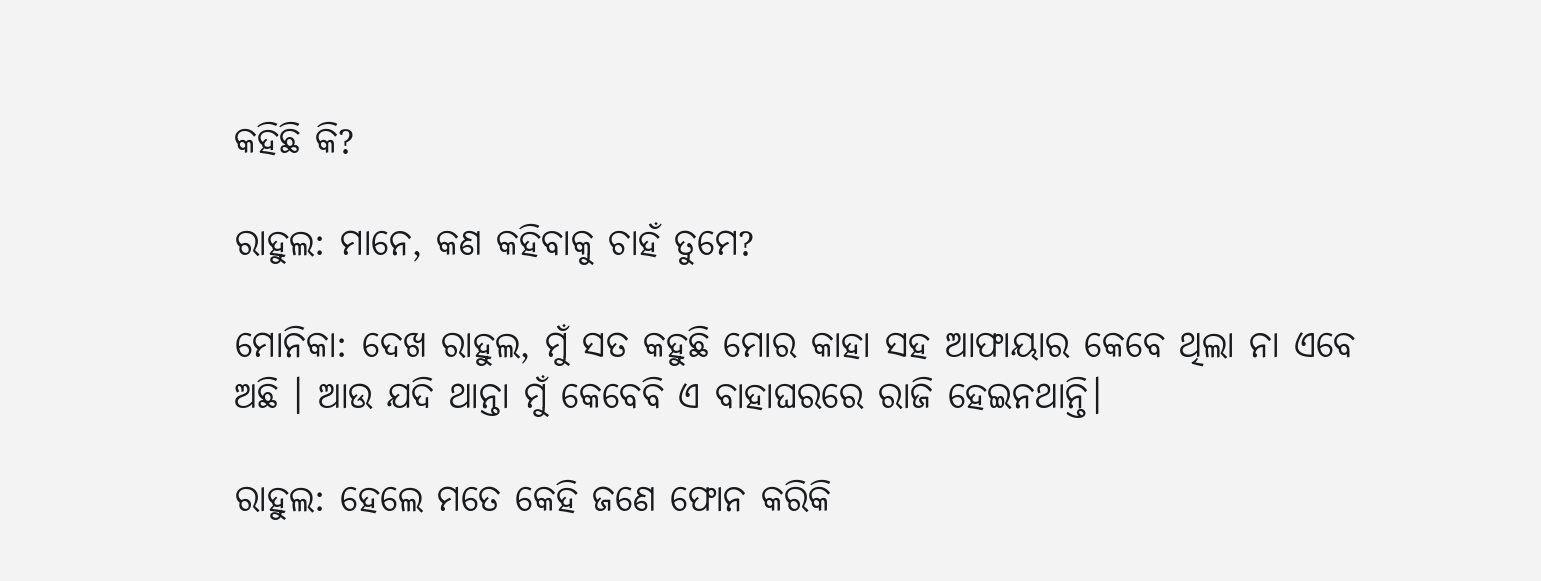କହିଛି କି?

ରାହୁଲ: ମାନେ, କଣ କହିବାକୁ ଚାହଁ ତୁମେ?

ମୋନିକା: ଦେଖ ରାହୁଲ, ମୁଁ ସତ କହୁଛି ମୋର କାହା ସହ ଆଫାୟାର କେବେ ଥିଲା ନା ଏବେ ଅଛି । ଆଉ ଯଦି ଥାନ୍ତା ମୁଁ କେବେବି ଏ ବାହାଘରରେ ରାଜି ହେଇନଥାନ୍ତି।

ରାହୁଲ: ହେଲେ ମତେ କେହି ଜଣେ ଫୋନ କରିକି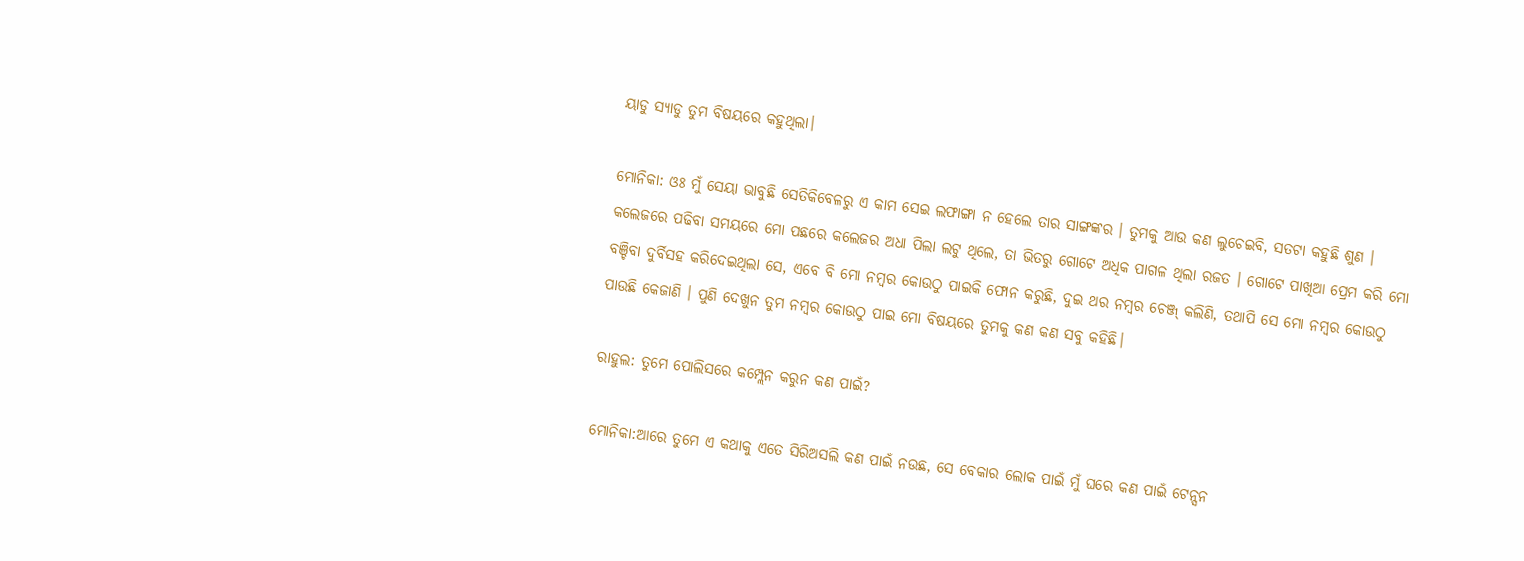ୟାଡୁ ସ୍ୟାଡୁ ତୁମ ବିଷୟରେ କହୁଥିଲା।

ମୋନିକା: ଓଃ ମୁଁ ସେୟା ଭାବୁଛି ସେତିକିବେଳରୁ ଏ କାମ ସେଇ ଲଫାଙ୍ଗା ନ ହେଲେ ତାର ସାଙ୍ଗଙ୍କର । ତୁମକୁ ଆଉ କଣ ଲୁଚେଇବି, ସତଟା କହୁଛି ଶୁଣ । କଲେଜରେ ପଢିବା ସମୟରେ ମୋ ପଛରେ କଲେଜର ଅଧା ପିଲା ଲଟୁ ଥିଲେ, ତା ଭିତରୁ ଗୋଟେ ଅଧିକ ପାଗଳ ଥିଲା ରଜତ । ଗୋଟେ ପାଖିଆ ପ୍ରେମ କରି ମୋ ବଞ୍ଚିବା ଦୁର୍ବିସହ କରିଦେଇଥିଲା ସେ, ଏବେ ବି ମୋ ନମ୍ବର କୋଉଠୁ ପାଇକି ଫୋନ କରୁଛି, ଦୁଇ ଥର ନମ୍ବର ଚେଞ୍ଜ୍ କଲିଣି, ତଥାପି ସେ ମୋ ନମ୍ବର କୋଉଠୁ ପାଉଛି କେଜାଣି । ପୁଣି ଦେଖୁନ ତୁମ ନମ୍ବର କୋଉଠୁ ପାଇ ମୋ ବିଷୟରେ ତୁମକୁ କଣ କଣ ସବୁ କହିଛି।

ରାହୁଲ: ତୁମେ ପୋଲିସରେ କମ୍ପ୍ଲେନ କରୁନ କଣ ପାଇଁ?

ମୋନିକା:ଆରେ ତୁମେ ଏ କଥାକୁ ଏତେ ସିରିଅସଲି କଣ ପାଇଁ ନଉଛ, ସେ ବେକାର ଲୋକ ପାଇଁ ମୁଁ ଘରେ କଣ ପାଇଁ ଟେନ୍ସନ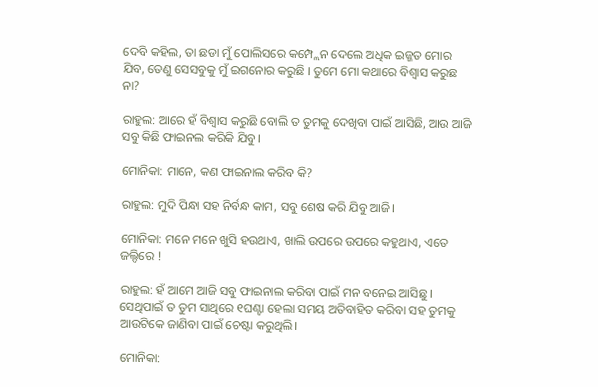ଦେବି କହିଲ, ତା ଛଡା ମୁଁ ପୋଲିସରେ କମ୍ପ୍ଲେନ ଦେଲେ ଅଧିକ ଇଜ୍ଜତ ମୋର ଯିବ, ତେଣୁ ସେସବୁକୁ ମୁଁ ଇଗନୋର କରୁଛି । ତୁମେ ମୋ କଥାରେ ବିଶ୍ୱାସ କରୁଛ ନା?

ରାହୁଲ: ଆରେ ହଁ ବିଶ୍ୱାସ କରୁଛି ବୋଲି ତ ତୁମକୁ ଦେଖିବା ପାଇଁ ଆସିଛି, ଆଉ ଆଜି ସବୁ କିଛି ଫାଇନଲ କରିକି ଯିବୁ।

ମୋନିକା: ମାନେ, କଣ ଫାଇନାଲ କରିବ କି?

ରାହୁଲ: ମୁଦି ପିନ୍ଧା ସହ ନିର୍ବନ୍ଧ କାମ, ସବୁ ଶେଷ କରି ଯିବୁ ଆଜି।

ମୋନିକା: ମନେ ମନେ ଖୁସି ହଉଥାଏ, ଖାଲି ଉପରେ ଉପରେ କହୁଥାଏ, ଏତେ ଜଲ୍ଦିରେ !

ରାହୁଲ: ହଁ ଆମେ ଆଜି ସବୁ ଫାଇନାଲ କରିବା ପାଇଁ ମନ ବନେଇ ଆସିଛୁ । ସେଥିପାଇଁ ତ ତୁମ ସାଥିରେ ୧ଘଣ୍ଟା ହେଲା ସମୟ ଅତିବାହିତ କରିବା ସହ ତୁମକୁ ଆଉଟିକେ ଜାଣିବା ପାଇଁ ଚେଷ୍ଟା କରୁଥିଲି।

ମୋନିକା: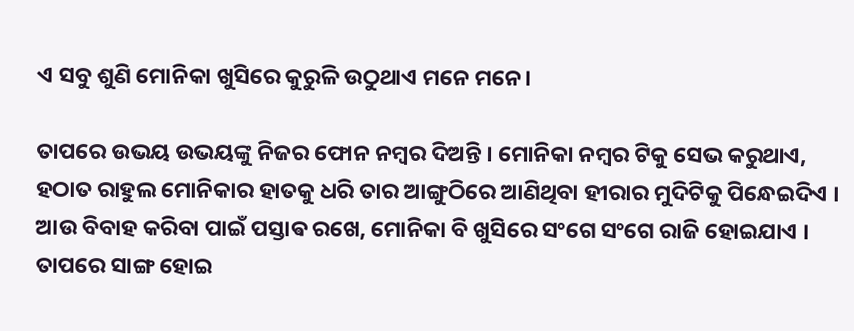ଏ ସବୁ ଶୁଣି ମୋନିକା ଖୁସିରେ କୁରୁଳି ଉଠୁଥାଏ ମନେ ମନେ।

ତାପରେ ଉଭୟ ଉଭୟଙ୍କୁ ନିଜର ଫୋନ ନମ୍ବର ଦିଅନ୍ତି । ମୋନିକା ନମ୍ବର ଟିକୁ ସେଭ କରୁଥାଏ, ହଠାତ ରାହୁଲ ମୋନିକାର ହାତକୁ ଧରି ତାର ଆଙ୍ଗୁଠିରେ ଆଣିଥିବା ହୀରାର ମୁଦିଟିକୁ ପିନ୍ଧେଇଦିଏ । ଆଉ ବିବାହ କରିବା ପାଇଁ ପସ୍ତାଵ ରଖେ, ମୋନିକା ବି ଖୁସିରେ ସଂଗେ ସଂଗେ ରାଜି ହୋଇଯାଏ । ତାପରେ ସାଙ୍ଗ ହୋଇ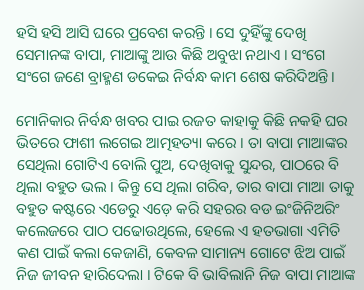ହସି ହସି ଆସି ଘରେ ପ୍ରବେଶ କରନ୍ତି । ସେ ଦୁହିଁଙ୍କୁ ଦେଖି ସେମାନଙ୍କ ବାପା, ମାଆଙ୍କୁ ଆଉ କିଛି ଅବୁଝା ନଥାଏ । ସଂଗେ ସଂଗେ ଜଣେ ବ୍ରାହ୍ମଣ ଡକେଇ ନିର୍ବନ୍ଧ କାମ ଶେଷ କରିଦିଅନ୍ତି।

ମୋନିକାର ନିର୍ବନ୍ଧ ଖବର ପାଇ ରଜତ କାହାକୁ କିଛି ନକହି ଘର ଭିତରେ ଫାଶୀ ଲଗେଇ ଆତ୍ମହତ୍ୟା କରେ । ତା ବାପା ମାଆଙ୍କର ସେଥିଲା ଗୋଟିଏ ବୋଲି ପୁଅ, ଦେଖିବାକୁ ସୁନ୍ଦର, ପାଠରେ ବି ଥିଲା ବହୁତ ଭଲ । କିନ୍ତୁ ସେ ଥିଲା ଗରିବ, ତାର ବାପା ମାଆ ତାକୁ ବହୁତ କଷ୍ଟରେ ଏଡେରୁ ଏଡ଼େ କରି ସହରର ବଡ ଇଂଜିନିଅରିଂ କଲେଜରେ ପାଠ ପଢୋଉଥିଲେ, ହେଲେ ଏ ହତଭାଗା ଏମିତି କଣ ପାଇଁ କଲା କେଜାଣି, କେବଳ ସାମାନ୍ୟ ଗୋଟେ ଝିଅ ପାଇଁ ନିଜ ଜୀବନ ହାରିଦେଲା । ଟିକେ ବି ଭାବିଲାନି ନିଜ ବାପା ମାଆଙ୍କ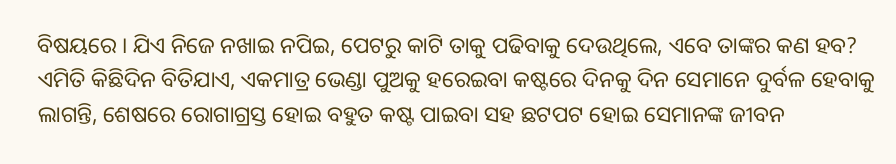ବିଷୟରେ । ଯିଏ ନିଜେ ନଖାଇ ନପିଇ, ପେଟରୁ କାଟି ତାକୁ ପଢିବାକୁ ଦେଉଥିଲେ, ଏବେ ତାଙ୍କର କଣ ହବ? ଏମିତି କିଛିଦିନ ବିତିଯାଏ, ଏକମାତ୍ର ଭେଣ୍ଡା ପୁଅକୁ ହରେଇବା କଷ୍ଟରେ ଦିନକୁ ଦିନ ସେମାନେ ଦୁର୍ବଳ ହେବାକୁ ଲାଗନ୍ତି, ଶେଷରେ ରୋଗାଗ୍ରସ୍ତ ହୋଇ ବହୁତ କଷ୍ଟ ପାଇବା ସହ ଛଟପଟ ହୋଇ ସେମାନଙ୍କ ଜୀବନ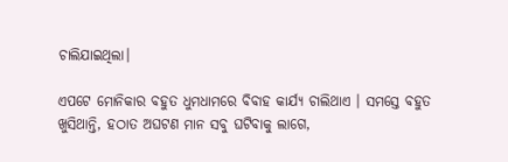ଚାଲିଯାଇଥିଲା।

ଏପଟେ ମୋନିକାର ବହୁତ ଧୁମଧାମରେ ବିବାହ କାର୍ଯ୍ୟ ଚାଲିଥାଏ । ସମସ୍ତେ ବହୁତ ଖୁସିଥାନ୍ତି, ହଠାତ ଅଘଟଣ ମାନ ସବୁ ଘଟିବାକୁ ଲାଗେ,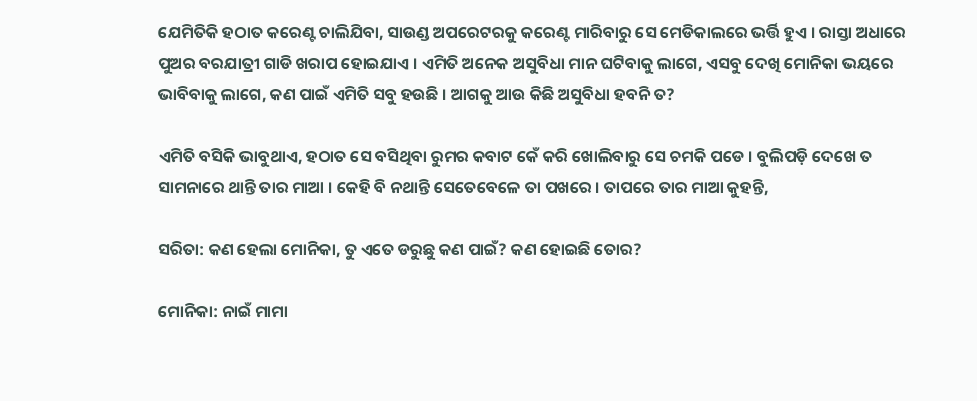ଯେମିତିକି ହଠାତ କରେଣ୍ଟ ଚାଲିଯିବା, ସାଉଣ୍ଡ ଅପରେଟରକୁ କରେଣ୍ଟ ମାରିବାରୁ ସେ ମେଡିକାଲରେ ଭର୍ତ୍ତି ହୁଏ । ରାସ୍ତା ଅଧାରେ ପୁଅର ବରଯାତ୍ରୀ ଗାଡି ଖରାପ ହୋଇଯାଏ । ଏମିତି ଅନେକ ଅସୁବିଧା ମାନ ଘଟିବାକୁ ଲାଗେ, ଏସବୁ ଦେଖି ମୋନିକା ଭୟରେ ଭାବିବାକୁ ଲାଗେ, କଣ ପାଇଁ ଏମିତି ସବୁ ହଉଛି । ଆଗକୁ ଆଉ କିଛି ଅସୁବିଧା ହବନି ତ?

ଏମିତି ବସିକି ଭାବୁଥାଏ, ହଠାତ ସେ ବସିଥିବା ରୁମର କବାଟ କେଁ କରି ଖୋଲିବାରୁ ସେ ଚମକି ପଡେ । ବୁଲିପଡ଼ି ଦେଖେ ତ ସାମନାରେ ଥାନ୍ତି ତାର ମାଆ । କେହି ବି ନଥାନ୍ତି ସେତେବେଳେ ତା ପଖରେ । ତାପରେ ତାର ମାଆ କୁହନ୍ତି,

ସରିତା: କଣ ହେଲା ମୋନିକା, ତୁ ଏତେ ଡରୁଛୁ କଣ ପାଇଁ? କଣ ହୋଇଛି ତୋର?

ମୋନିକା: ନାଇଁ ମାମା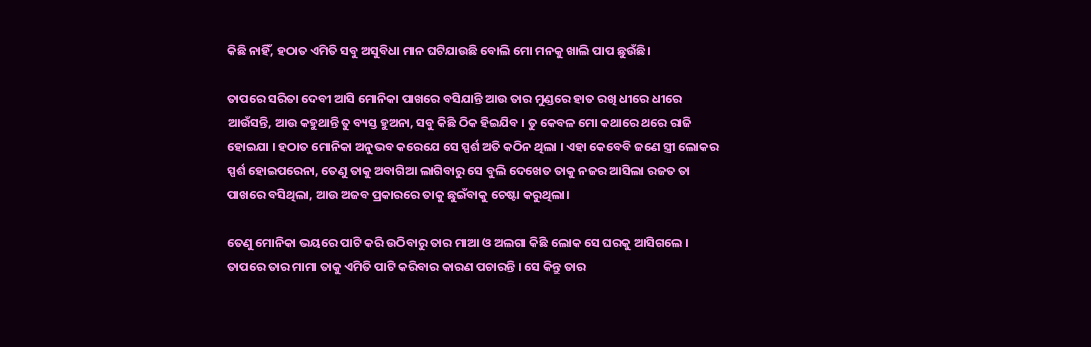କିଛି ନାହିଁ, ହଠାତ ଏମିତି ସବୁ ଅସୁବିଧା ମାନ ଘଟିଯାଉଛି ବୋଲି ମୋ ମନକୁ ଖାଲି ପାପ ଛୁଉଁଛି।

ତାପରେ ସରିତା ଦେବୀ ଆସି ମୋନିକା ପାଖରେ ବସିଯାନ୍ତି ଆଉ ତାର ମୁଣ୍ଡରେ ହାତ ରଖି ଧୀରେ ଧୀରେ ଆଉଁସନ୍ତି, ଆଉ କହୁଥାନ୍ତି ତୁ ବ୍ୟସ୍ତ ହୁଅନା, ସବୁ କିଛି ଠିକ ହିଇଯିବ । ତୁ କେବଳ ମୋ କଥାରେ ଥରେ ରାଜି ହୋଇଯା । ହଠାତ ମୋନିକା ଅନୁଭବ କରେଯେ ସେ ସ୍ପର୍ଶ ଅତି କଠିନ ଥିଲା । ଏହା କେବେବି ଜଣେ ସ୍ତ୍ରୀ ଲୋକର ସ୍ପର୍ଶ ହୋଇପରେନା, ତେଣୁ ତାକୁ ଅବାଗିଆ ଲାଗିବାରୁ ସେ ବୁଲି ଦେଖେତ ତାକୁ ନଜର ଆସିଲା ରଜତ ତା ପାଖରେ ବସିଥିଲା, ଆଉ ଅଜବ ପ୍ରକାରରେ ତାକୁ ଛୁଇଁବାକୁ ଚେଷ୍ଟା କରୁଥିଲା।

ତେଣୁ ମୋନିକା ଭୟରେ ପାଟି କରି ଉଠିବାରୁ ତାର ମାଆ ଓ ଅଲଗା କିଛି ଲୋକ ସେ ଘରକୁ ଆସିଗଲେ । ତାପରେ ତାର ମାମା ତାକୁ ଏମିତି ପାଟି କରିବାର କାରଣ ପଚାରନ୍ତି । ସେ କିନ୍ତୁ ତାର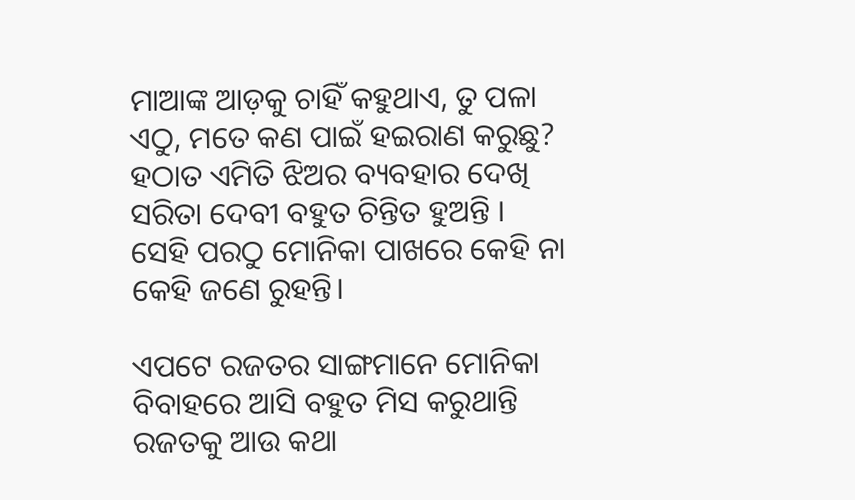ମାଆଙ୍କ ଆଡ଼କୁ ଚାହିଁ କହୁଥାଏ, ତୁ ପଳା ଏଠୁ, ମତେ କଣ ପାଇଁ ହଇରାଣ କରୁଛୁ? ହଠାତ ଏମିତି ଝିଅର ବ୍ୟବହାର ଦେଖି ସରିତା ଦେବୀ ବହୁତ ଚିନ୍ତିତ ହୁଅନ୍ତି । ସେହି ପରଠୁ ମୋନିକା ପାଖରେ କେହି ନା କେହି ଜଣେ ରୁହନ୍ତି।

ଏପଟେ ରଜତର ସାଙ୍ଗମାନେ ମୋନିକା ବିବାହରେ ଆସି ବହୁତ ମିସ କରୁଥାନ୍ତି ରଜତକୁ ଆଉ କଥା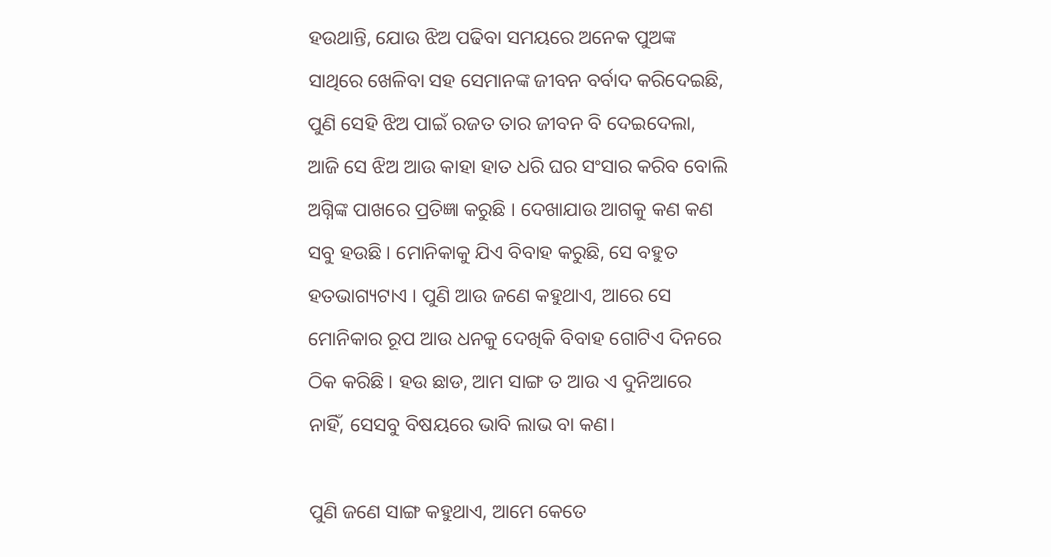ହଉଥାନ୍ତି, ଯୋଉ ଝିଅ ପଢିବା ସମୟରେ ଅନେକ ପୁଅଙ୍କ ସାଥିରେ ଖେଳିବା ସହ ସେମାନଙ୍କ ଜୀବନ ବର୍ବାଦ କରିଦେଇଛି, ପୁଣି ସେହି ଝିଅ ପାଇଁ ରଜତ ତାର ଜୀବନ ବି ଦେଇଦେଲା, ଆଜି ସେ ଝିଅ ଆଉ କାହା ହାତ ଧରି ଘର ସଂସାର କରିବ ବୋଲି ଅଗ୍ନିଙ୍କ ପାଖରେ ପ୍ରତିଜ୍ଞା କରୁଛି । ଦେଖାଯାଉ ଆଗକୁ କଣ କଣ ସବୁ ହଉଛି । ମୋନିକାକୁ ଯିଏ ବିବାହ କରୁଛି, ସେ ବହୁତ ହତଭାଗ୍ୟଟାଏ । ପୁଣି ଆଉ ଜଣେ କହୁଥାଏ, ଆରେ ସେ ମୋନିକାର ରୂପ ଆଉ ଧନକୁ ଦେଖିକି ବିବାହ ଗୋଟିଏ ଦିନରେ ଠିକ କରିଛି । ହଉ ଛାଡ, ଆମ ସାଙ୍ଗ ତ ଆଉ ଏ ଦୁନିଆରେ ନାହିଁ, ସେସବୁ ବିଷୟରେ ଭାବି ଲାଭ ବା କଣ।

ପୁଣି ଜଣେ ସାଙ୍ଗ କହୁଥାଏ, ଆମେ କେତେ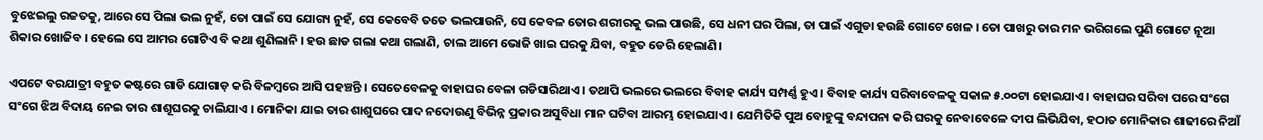ବୁଝେଇଲୁ ରଜତକୁ, ଆରେ ସେ ପିଲା ଭଲ ନୁହଁ, ତୋ ପାଇଁ ସେ ଯୋଗ୍ୟ ନୁହଁ, ସେ କେବେବି ତତେ ଭଲପାଉନି, ସେ କେବଳ ତୋର ଶରୀରକୁ ଭଲ ପାଉଛି, ସେ ଧନୀ ଘର ପିଲା, ତା ପାଇଁ ଏଗୁଡା ହଉଛି ଗୋଟେ ଖେଳ । ତୋ ପାଖରୁ ତାର ମନ ଭରିଗଲେ ପୁଣି ଗୋଟେ ନୂଆ ଶିକାର ଖୋଜିବ । ହେଲେ ସେ ଆମର ଗୋଟିଏ ବି କଥା ଶୁଣିଲାନି । ହଉ ଛାଡ ଗଲା କଥା ଗଲାଣି, ଚାଲ ଆମେ ଭୋଜି ଖାଇ ଘରକୁ ଯିବା, ବହୁତ ଡେରି ହେଲାଣି।

ଏପଟେ ବରଯାତ୍ରୀ ବହୁତ କଷ୍ଟରେ ଗାଡି ଯୋଗାଡ଼ କରି ବିଳମ୍ବରେ ଆସି ପହଞ୍ଚନ୍ତି । ସେତେବେଳକୁ ବାହାଘର ବେଳା ଗଡିସାରିଥାଏ । ତଥାପି ଭଲରେ ଭଲରେ ବିବାହ କାର୍ଯ୍ୟ ସମ୍ପର୍ଣ୍ଣ ହୁଏ । ବିବାହ କାର୍ଯ୍ୟ ସରିବାବେଳକୁ ସକାଳ ୫.୦୦ଟା ହୋଇଯାଏ । ବାହାଘର ସରିବା ପରେ ସଂଗେ ସଂଗେ ଝିଅ ବିଦାୟ ନେଇ ତାର ଶାଶୂଘରକୁ ଚାଲିଯାଏ । ମୋନିକା ଯାଇ ତାର ଶାଶୁଘରେ ପାଦ ନଦୋଉଣୁ ବିଭିନ୍ନ ପ୍ରକାର ଅସୁବିଧା ମାନ ଘଟିବା ଆରମ୍ଭ ହୋଇଯାଏ । ଯେମିତିକି ପୁଅ ବୋହୁଙ୍କୁ ବନ୍ଦାପନା କରି ଘରକୁ ନେବାବେଳେ ଦୀପ ଲିଭିଯିବା, ହଠାତ ମୋନିକାର ଶାଢୀରେ ନିଆଁ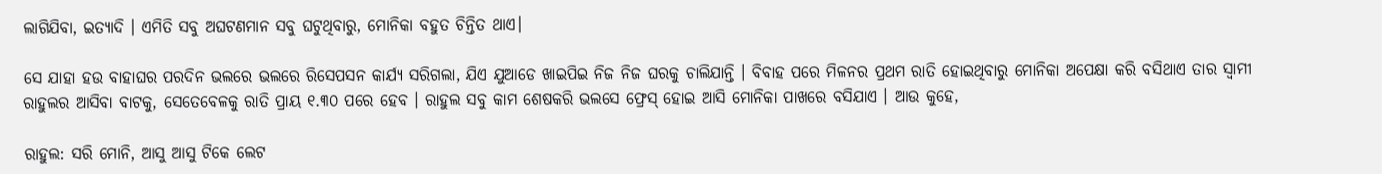ଲାଗିଯିବା, ଇତ୍ୟାଦି । ଏମିତି ସବୁ ଅଘଟଣମାନ ସବୁ ଘଟୁଥିବାରୁ, ମୋନିକା ବହୁତ ଚିନ୍ତିତ ଥାଏ।

ସେ ଯାହା ହଉ ବାହାଘର ପରଦିନ ଭଲରେ ଭଲରେ ରିସେପସନ କାର୍ଯ୍ୟ ସରିଗଲା, ଯିଏ ଯୁଆଡେ ଖାଇପିଇ ନିଜ ନିଜ ଘରକୁ ଚାଲିଯାନ୍ତି । ବିବାହ ପରେ ମିଳନର ପ୍ରଥମ ରାତି ହୋଇଥିବାରୁ ମୋନିକା ଅପେକ୍ଷା କରି ବସିଥାଏ ତାର ସ୍ୱାମୀ ରାହୁଲର ଆସିବା ବାଟକୁ, ସେତେବେଳକୁ ରାତି ପ୍ରାୟ ୧.୩୦ ପରେ ହେବ । ରାହୁଲ ସବୁ କାମ ଶେଷକରି ଭଲସେ ଫ୍ରେସ୍ ହୋଇ ଆସି ମୋନିକା ପାଖରେ ବସିଯାଏ । ଆଉ କୁହେ,

ରାହୁଲ: ସରି ମୋନି, ଆସୁ ଆସୁ ଟିକେ ଲେଟ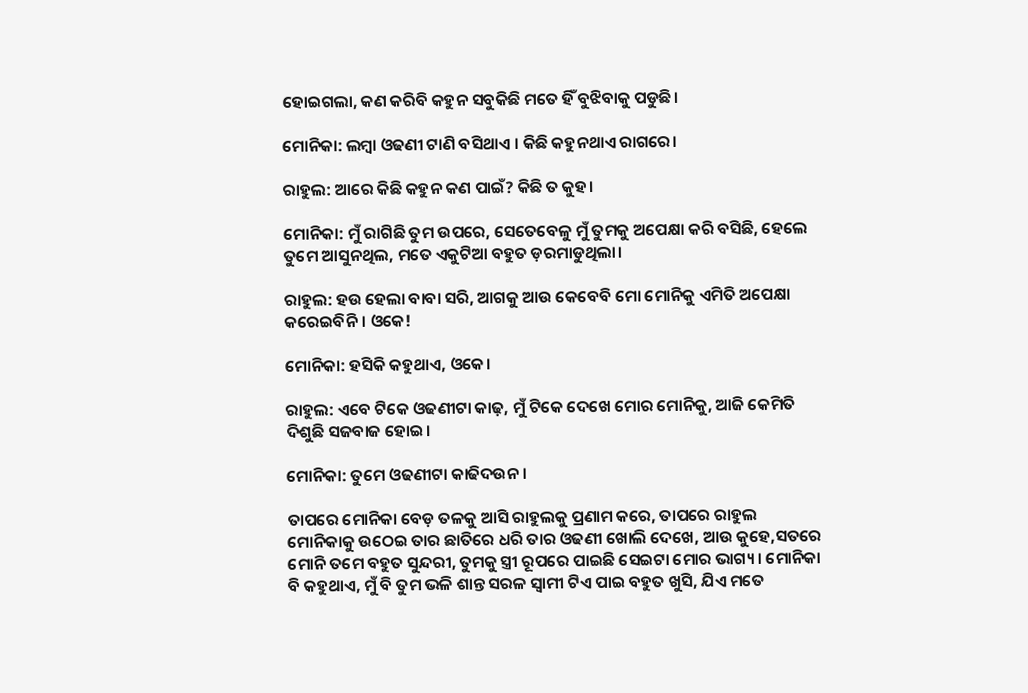ହୋଇଗଲା, କଣ କରିବି କହୁନ ସବୁକିଛି ମତେ ହିଁ ବୁଝିବାକୁ ପଡୁଛି।

ମୋନିକା: ଲମ୍ବା ଓଢଣୀ ଟାଣି ବସିଥାଏ । କିଛି କହୁନଥାଏ ରାଗରେ।

ରାହୁଲ: ଆରେ କିଛି କହୁନ କଣ ପାଇଁ? କିଛି ତ କୁହ।

ମୋନିକା: ମୁଁ ରାଗିଛି ତୁମ ଉପରେ, ସେତେବେଳୁ ମୁଁ ତୁମକୁ ଅପେକ୍ଷା କରି ବସିଛି, ହେଲେ ତୁମେ ଆସୁନଥିଲ, ମତେ ଏକୁଟିଆ ବହୁତ ଡ଼ରମାଡୁଥିଲା।

ରାହୁଲ: ହଉ ହେଲା ବାବା ସରି, ଆଗକୁ ଆଉ କେବେବି ମୋ ମୋନିକୁ ଏମିତି ଅପେକ୍ଷା କରେଇବିନି । ଓକେ!

ମୋନିକା: ହସିକି କହୁଥାଏ, ଓକେ।

ରାହୁଲ: ଏବେ ଟିକେ ଓଢଣୀଟା କାଢ଼, ମୁଁ ଟିକେ ଦେଖେ ମୋର ମୋନିକୁ, ଆଜି କେମିତି ଦିଶୁଛି ସଜବାଜ ହୋଇ।

ମୋନିକା: ତୁମେ ଓଢଣୀଟା କାଢିଦଉନ।

ତାପରେ ମୋନିକା ବେଡ଼ ତଳକୁ ଆସି ରାହୁଲକୁ ପ୍ରଣାମ କରେ, ତାପରେ ରାହୁଲ ମୋନିକାକୁ ଉଠେଇ ତାର ଛାତିରେ ଧରି ତାର ଓଢଣୀ ଖୋଲି ଦେଖେ, ଆଉ କୁହେ,ସତରେ ମୋନି ତମେ ବହୁତ ସୁନ୍ଦରୀ, ତୁମକୁ ସ୍ତ୍ରୀ ରୂପରେ ପାଇଛି ସେଇଟା ମୋର ଭାଗ୍ୟ । ମୋନିକା ବି କହୁଥାଏ, ମୁଁ ବି ତୁମ ଭଳି ଶାନ୍ତ ସରଳ ସ୍ୱାମୀ ଟିଏ ପାଇ ବହୁତ ଖୁସି, ଯିଏ ମତେ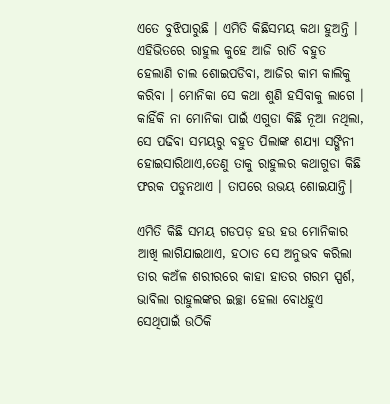ଏତେ ବୁଝିପାରୁଛି । ଏମିତି କିଛିସମୟ କଥା ହୁଅନ୍ତି । ଏହିଭିତରେ ରାହୁଲ କୁହେ ଆଜି ରାତି ବହୁତ ହେଲାଣି ଚାଲ ଶୋଇପଡିବା, ଆଜିର କାମ କାଲିକୁ କରିବା । ମୋନିକା ସେ କଥା ଶୁଣି ହସିବାକୁ ଲାଗେ । କାହିଁକି ନା ମୋନିକା ପାଇଁ ଏଗୁଡା କିଛି ନୂଆ ନଥିଲା, ସେ ପଢିବା ସମୟରୁ ବହୁତ ପିଲାଙ୍କ ଶଯ୍ୟା ସଙ୍ଗିନୀ ହୋଇସାରିଥାଏ,ତେଣୁ ତାକୁ ରାହୁଲର କଥାଗୁଡା କିଛି ଫରକ ପଡୁନଥାଏ । ତାପରେ ଉଭୟ ଶୋଇଯାନ୍ତି।

ଏମିତି କିଛି ସମୟ ଗଡପଡ଼ ହଉ ହଉ ମୋନିକାର ଆଖି ଲାଗିଯାଇଥାଏ, ହଠାତ ସେ ଅନୁଭବ କରିଲା ତାର କଅଁଳ ଶରୀରରେ କାହା ହାତର ଗରମ ସ୍ପର୍ଶ, ଭାବିଲା ରାହୁଲଙ୍କର ଇଚ୍ଛା ହେଲା ବୋଧହୁଏ ସେଥିପାଇଁ ଉଠିକି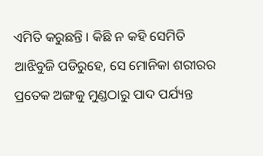ଏମିତି କରୁଛନ୍ତି । କିଛି ନ କହି ସେମିତି ଆଝିବୁଜି ପଡିରୁହେ, ସେ ମୋନିକା ଶରୀରର ପ୍ରତେକ ଅଙ୍ଗକୁ ମୁଣ୍ଡଠାରୁ ପାଦ ପର୍ଯ୍ୟନ୍ତ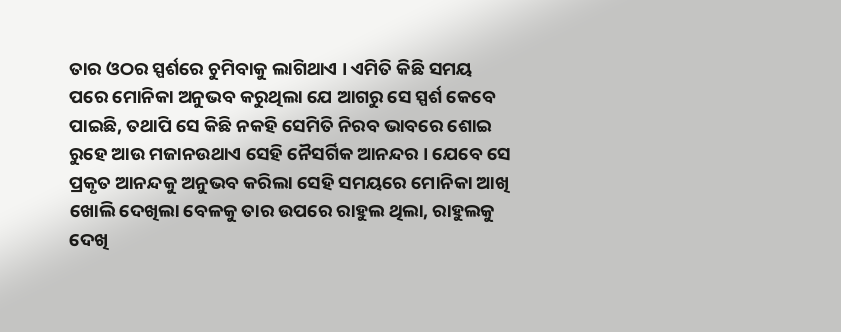ତାର ଓଠର ସ୍ପର୍ଶରେ ଚୁମିବାକୁ ଲାଗିଥାଏ । ଏମିତି କିଛି ସମୟ ପରେ ମୋନିକା ଅନୁଭବ କରୁଥିଲା ଯେ ଆଗରୁ ସେ ସ୍ପର୍ଶ କେବେ ପାଇଛି, ତଥାପି ସେ କିଛି ନକହି ସେମିତି ନିରବ ଭାବରେ ଶୋଇ ରୁହେ ଆଉ ମଜାନଉଥାଏ ସେହି ନୈସର୍ଗିକ ଆନନ୍ଦର । ଯେବେ ସେ ପ୍ରକୃତ ଆନନ୍ଦକୁ ଅନୁଭବ କରିଲା ସେହି ସମୟରେ ମୋନିକା ଆଖି ଖୋଲି ଦେଖିଲା ବେଳକୁ ତାର ଉପରେ ରାହୁଲ ଥିଲା, ରାହୁଲକୁ ଦେଖି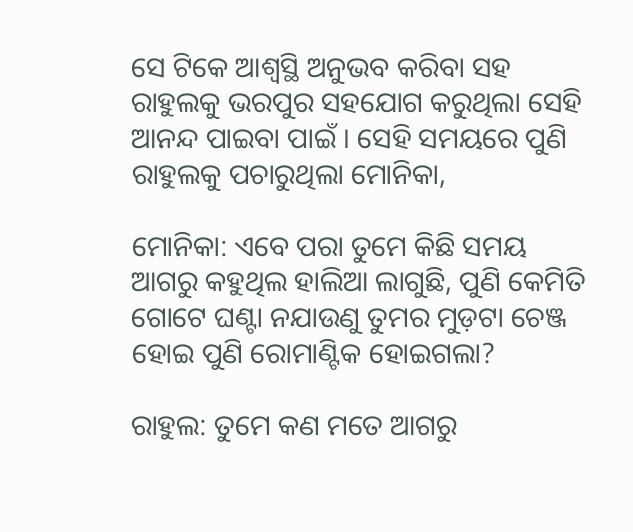ସେ ଟିକେ ଆଶ୍ୱସ୍ଥି ଅନୁଭବ କରିବା ସହ ରାହୁଲକୁ ଭରପୁର ସହଯୋଗ କରୁଥିଲା ସେହି ଆନନ୍ଦ ପାଇବା ପାଇଁ । ସେହି ସମୟରେ ପୁଣି ରାହୁଲକୁ ପଚାରୁଥିଲା ମୋନିକା,

ମୋନିକା: ଏବେ ପରା ତୁମେ କିଛି ସମୟ ଆଗରୁ କହୁଥିଲ ହାଲିଆ ଲାଗୁଛି, ପୁଣି କେମିତି ଗୋଟେ ଘଣ୍ଟା ନଯାଉଣୁ ତୁମର ମୁଡ଼ଟା ଚେଞ୍ଜ ହୋଇ ପୁଣି ରୋମାଣ୍ଟିକ ହୋଇଗଲା?

ରାହୁଲ: ତୁମେ କଣ ମତେ ଆଗରୁ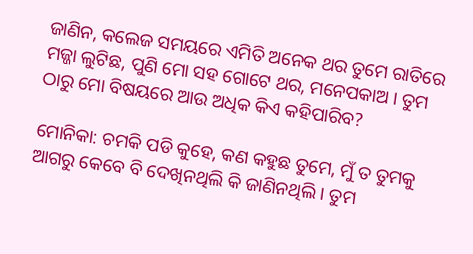ଜାଣିନ, କଲେଜ ସମୟରେ ଏମିତି ଅନେକ ଥର ତୁମେ ରାତିରେ ମଜ୍ଜା ଲୁଟିଛ, ପୁଣି ମୋ ସହ ଗୋଟେ ଥର, ମନେପକାଅ । ତୁମ ଠାରୁ ମୋ ବିଷୟରେ ଆଉ ଅଧିକ କିଏ କହିପାରିବ?

ମୋନିକା: ଚମକି ପଡି କୁହେ, କଣ କହୁଛ ତୁମେ, ମୁଁ ତ ତୁମକୁ ଆଗରୁ କେବେ ବି ଦେଖିନଥିଲି କି ଜାଣିନଥିଲି । ତୁମ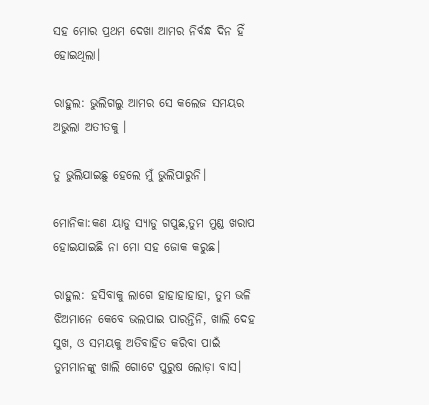ସହ ମୋର ପ୍ରଥମ ଦେଖା ଆମର ନିର୍ବନ୍ଧ ଦିନ ହିଁ ହୋଇଥିଲା।

ରାହୁଲ: ଭୁଲିଗଲୁ ଆମର ସେ କଲେଜ ସମୟର ଅଭୁଲା ଅତୀତକୁ ।

ତୁ ଭୁଲିଯାଇଛୁ ହେଲେ ମୁଁ ଭୁଲିପାରୁନି।

ମୋନିକା:କଣ ୟାଡୁ ସ୍ୟାଡୁ ଗପୁଛ,ତୁମ ମୁଣ୍ଡ ଖରାପ ହୋଇଯାଇଛି ନା ମୋ ସହ ଜୋକ କରୁଛ।

ରାହୁଲ: ହସିବାକୁ ଲାଗେ ହାହାହାହାହା, ତୁମ ଭଳି ଝିଅମାନେ କେବେ ଭଲପାଇ ପାରନ୍ତିନି, ଖାଲି ଦେହ ସୁଖ, ଓ ସମୟକୁ ଅତିବାହିତ କରିବା ପାଇଁ ତୁମମାନଙ୍କୁ ଖାଲି ଗୋଟେ ପୁରୁଷ ଲୋଡ଼ା ବାସ।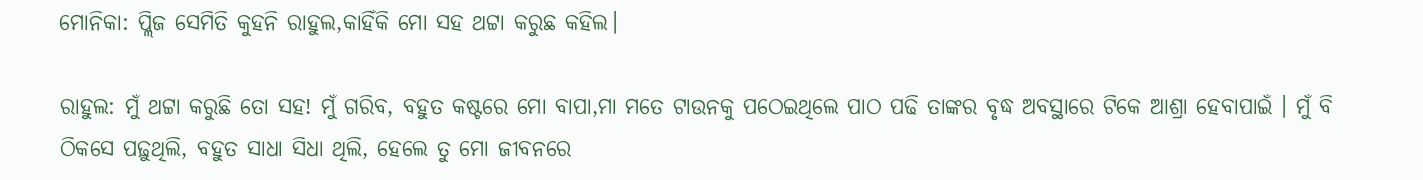ମୋନିକା: ପ୍ଲିଜ ସେମିତି କୁହନି ରାହୁଲ,କାହିଁକି ମୋ ସହ ଥଟ୍ଟା କରୁଛ କହିଲ।

ରାହୁଲ: ମୁଁ ଥଟ୍ଟା କରୁଛି ତୋ ସହ! ମୁଁ ଗରିବ, ବହୁତ କଷ୍ଟରେ ମୋ ବାପା,ମା ମତେ ଟାଉନକୁ ପଠେଇଥିଲେ ପାଠ ପଢି ତାଙ୍କର ବୃଦ୍ଧ ଅବସ୍ଥାରେ ଟିକେ ଆଶ୍ରା ହେବାପାଇଁ । ମୁଁ ବି ଠିକସେ ପଢ଼ୁଥିଲି, ବହୁତ ସାଧା ସିଧା ଥିଲି, ହେଲେ ତୁ ମୋ ଜୀବନରେ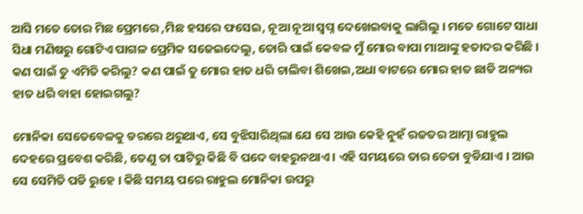ଆସି ମତେ ତୋର ମିଛ ପ୍ରେମରେ ,ମିଛ ହସରେ ଫସେଇ, ନୂଆ ନୂଆ ସ୍ୱପ୍ନ ଦେଖେଇବାକୁ ଲାଗିଲୁ । ମତେ ଗୋଟେ ସାଧା ସିଧା ମଣିଷରୁ ଗୋଟିଏ ପାଗଳ ପ୍ରେମିକ ସଜେଇଦେଲୁ, ତୋରି ପାଇଁ କେବଳ ମୁଁ ମୋର ବାପା ମାଆଙ୍କୁ ହତାଦର କରିଛି । କଣ ପାଇଁ ତୁ ଏମିତି କରିଲୁ? କଣ ପାଇଁ ତୁ ମୋର ହାତ ଧରି ଚାଲିବା ଶିଖେଇ,ଅଧା ବାଟରେ ମୋର ହାତ ଛାଡି ଅନ୍ୟର ହାତ ଧରି ବାହା ହୋଇଗଲୁ?

ମୋନିକା ସେତେବେଳକୁ ଡରରେ ଥରୁଥାଏ, ସେ ବୁଝିସାରିଥିଲା ଯେ ସେ ଆଉ କେହି ନୁହଁ ରଜତର ଆତ୍ମା ରାହୁଲ ଦେହରେ ପ୍ରବେଶ କରିଛି, ତେଣୁ ତା ପାଟିରୁ କିଛି ବି ପଦେ ବାହରୁନଥାଏ । ଏହି ସମୟରେ ତାର ଚେତା ବୁଡିଯାଏ । ଆଉ ସେ ସେମିତି ପଡି ରୁହେ । କିଛି ସମୟ ପରେ ରାହୁଲ ମୋନିକା ଉପରୁ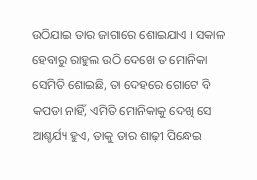ଉଠିଯାଇ ତାର ଜାଗାରେ ଶୋଇଯାଏ । ସକାଳ ହେବାରୁ ରାହୁଲ ଉଠି ଦେଖେ ତ ମୋନିକା ସେମିତି ଶୋଇଛି, ତା ଦେହରେ ଗୋଟେ ବି କପଡା ନାହିଁ, ଏମିତି ମୋନିକାକୁ ଦେଖି ସେ ଆଶ୍ଚର୍ଯ୍ୟ ହୁଏ, ତାକୁ ତାର ଶାଢ଼ୀ ପିନ୍ଧେଇ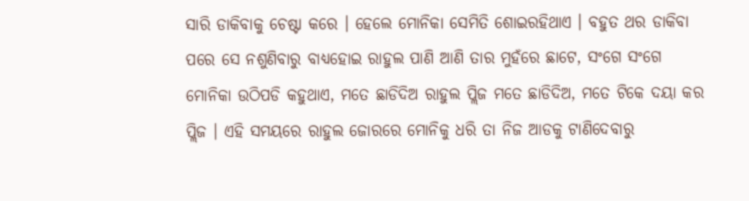ସାରି ଡାକିବାକୁ ଚେଷ୍ଟା କରେ । ହେଲେ ମୋନିକା ସେମିତି ଶୋଇରହିଥାଏ । ବହୁତ ଥର ଡାକିବା ପରେ ସେ ନଶୁଣିବାରୁ ବାଧ୍ୟହୋଇ ରାହୁଲ ପାଣି ଆଣି ତାର ମୁହଁରେ ଛାଟେ, ସଂଗେ ସଂଗେ ମୋନିକା ଉଠିପଡି କହୁଥାଏ, ମତେ ଛାଡିଦିଅ ରାହୁଲ ପ୍ଲିଜ ମତେ ଛାଡିଦିଅ, ମତେ ଟିକେ ଦୟା କର ପ୍ଲିଜ । ଏହି ସମୟରେ ରାହୁଲ ଜୋରରେ ମୋନିକୁ ଧରି ତା ନିଜ ଆଡକୁ ଟାଣିଦେବାରୁ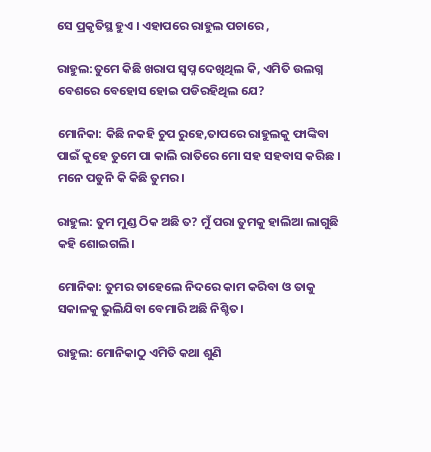ସେ ପ୍ରକୃତିସ୍ଥ ହୁଏ । ଏହାପରେ ରାହୁଲ ପଚାରେ ,

ରାହୁଲ:ତୁମେ କିଛି ଖରାପ ସ୍ୱପ୍ନ ଦେଖିଥିଲ କି, ଏମିତି ଉଲଗ୍ନ ବେଶରେ ବେହୋସ ହୋଇ ପଡିରହିଥିଲ ଯେ?

ମୋନିକା: କିଛି ନକହି ଚୁପ ରୁହେ,ତାପରେ ରାହୁଲକୁ ଫାଙ୍କିବା ପାଇଁ କୁହେ ତୁମେ ପା କାଲି ରାତିରେ ମୋ ସହ ସହବାସ କରିଛ । ମନେ ପଡୁନି କି କିଛି ତୁମର।

ରାହୁଲ: ତୁମ ମୁଣ୍ଡ ଠିକ ଅଛି ତ? ମୁଁ ପରା ତୁମକୁ ହାଲିଆ ଲାଗୁଛି କହି ଶୋଇଗଲି।

ମୋନିକା: ତୁମର ତାହେଲେ ନିଦରେ କାମ କରିବା ଓ ତାକୁ ସକାଳକୁ ଭୁଲିଯିବା ବେମାରି ଅଛି ନିଶ୍ଚିତ।

ରାହୁଲ: ମୋନିକାଠୁ ଏମିତି କଥା ଶୁଣି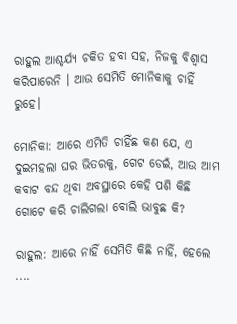ରାହୁଲ ଆଶ୍ଚର୍ଯ୍ୟ ଚକିତ ହବା ସହ, ନିଜକୁ ବିଶ୍ୱାସ କରିପାରେନି । ଆଉ ସେମିତି ମୋନିକାକୁ ଚାହିଁ ରୁହେ।

ମୋନିକା: ଆରେ ଏମିତି ଚାହିଁଛ କଣ ଯେ, ଏ ଦୁଇମହଲା ଘର ଭିତରକୁ, ଗେଟ ଡେଇଁ, ଆଉ ଆମ କବାଟ ବନ୍ଦ ଥିବା ଅବସ୍ଥାରେ କେହି ପଶି କିଛି ଗୋଟେ କରି ଚାଲିଗଲା ବୋଲି ଭାବୁଛ କି?

ରାହୁଲ: ଆରେ ନାହିଁ ସେମିତି କିଛି ନାହିଁ, ହେଲେ ....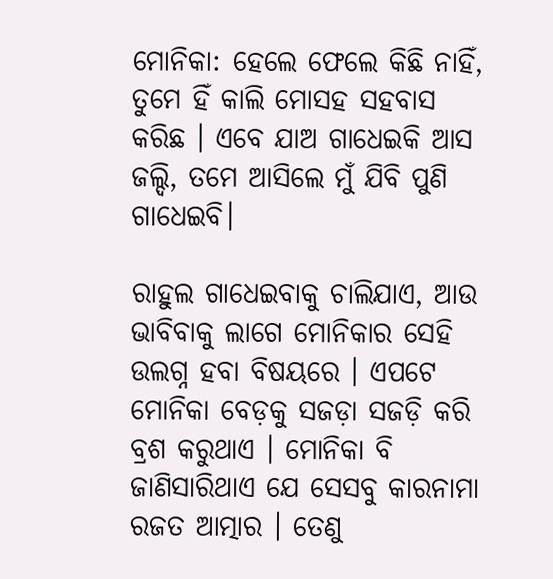ମୋନିକା: ହେଲେ ଫେଲେ କିଛି ନାହିଁ, ତୁମେ ହିଁ କାଲି ମୋସହ ସହବାସ କରିଛ । ଏବେ ଯାଅ ଗାଧେଇକି ଆସ ଜଲ୍ଦି, ତମେ ଆସିଲେ ମୁଁ ଯିବି ପୁଣି ଗାଧେଇବି।

ରାହୁଲ ଗାଧେଇବାକୁ ଚାଲିଯାଏ, ଆଉ ଭାବିବାକୁ ଲାଗେ ମୋନିକାର ସେହି ଉଲଗ୍ନ ହବା ବିଷୟରେ । ଏପଟେ ମୋନିକା ବେଡ଼କୁ ସଜଡ଼ା ସଜଡ଼ି କରି ବ୍ରଶ କରୁଥାଏ । ମୋନିକା ବି ଜାଣିସାରିଥାଏ ଯେ ସେସବୁ କାରନାମା ରଜତ ଆତ୍ମାର । ତେଣୁ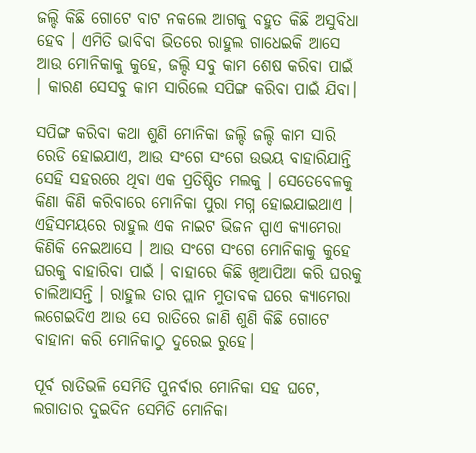ଜଲ୍ଦି କିଛି ଗୋଟେ ବାଟ ନକଲେ ଆଗକୁ ବହୁତ କିଛି ଅସୁବିଧା ହେବ । ଏମିତି ଭାବିବା ଭିତରେ ରାହୁଲ ଗାଧେଇକି ଆସେ ଆଉ ମୋନିକାକୁ କୁହେ, ଜଲ୍ଦି ସବୁ କାମ ଶେଷ କରିବା ପାଇଁ । କାରଣ ସେସବୁ କାମ ସାରିଲେ ସପିଙ୍ଗ କରିବା ପାଇଁ ଯିବା।

ସପିଙ୍ଗ କରିବା କଥା ଶୁଣି ମୋନିକା ଜଲ୍ଦି ଜଲ୍ଦି କାମ ସାରି ରେଡି ହୋଇଯାଏ, ଆଉ ସଂଗେ ସଂଗେ ଉଭୟ ବାହାରିଯାନ୍ତି ସେହି ସହରରେ ଥିବା ଏକ ପ୍ରତିଷ୍ଠିତ ମଲକୁ । ସେତେବେଳକୁ କିଣା କିଣି କରିବାରେ ମୋନିକା ପୁରା ମଗ୍ନ ହୋଇଯାଇଥାଏ । ଏହିସମୟରେ ରାହୁଲ ଏକ ନାଇଟ ଭିଜନ ସ୍ପାଏ କ୍ୟାମେରା କିଣିକି ନେଇଆସେ । ଆଉ ସଂଗେ ସଂଗେ ମୋନିକାକୁ କୁହେ ଘରକୁ ବାହାରିବା ପାଇଁ । ବାହାରେ କିଛି ଖିଆପିଆ କରି ଘରକୁ ଚାଲିଆସନ୍ତି । ରାହୁଲ ତାର ପ୍ଲାନ ମୁତାବକ ଘରେ କ୍ୟାମେରା ଲଗେଇଦିଏ ଆଉ ସେ ରାତିରେ ଜାଣି ଶୁଣି କିଛି ଗୋଟେ ବାହାନା କରି ମୋନିକାଠୁ ଦୁରେଇ ରୁହେ।

ପୂର୍ବ ରାତିଭଳି ସେମିତି ପୁନର୍ବାର ମୋନିକା ସହ ଘଟେ, ଲଗାତାର ଦୁଇଦିନ ସେମିତି ମୋନିକା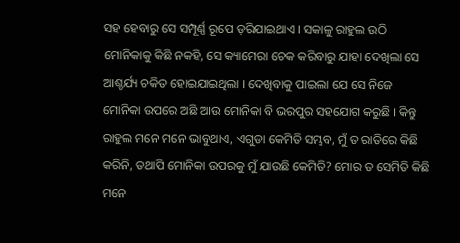ସହ ହେବାରୁ ସେ ସମ୍ପୂର୍ଣ୍ଣ ରୂପେ ଡ଼ରିଯାଇଥାଏ । ସକାଳୁ ରାହୁଲ ଉଠି ମୋନିକାକୁ କିଛି ନକହି, ସେ କ୍ୟାମେରା ଚେକ କରିବାରୁ ଯାହା ଦେଖିଲା ସେ ଆଶ୍ଚର୍ଯ୍ୟ ଚକିତ ହୋଇଯାଇଥିଲା । ଦେଖିବାକୁ ପାଇଲା ଯେ ସେ ନିଜେ ମୋନିକା ଉପରେ ଅଛି ଆଉ ମୋନିକା ବି ଭରପୁର ସହଯୋଗ କରୁଛି । କିନ୍ତୁ ରାହୁଲ ମନେ ମନେ ଭାବୁଥାଏ, ଏଗୁଡା କେମିତି ସମ୍ଭବ, ମୁଁ ତ ରାତିରେ କିଛି କରିନି, ତଥାପି ମୋନିକା ଉପରକୁ ମୁଁ ଯାଉଛି କେମିତି? ମୋର ତ ସେମିତି କିଛି ମନେ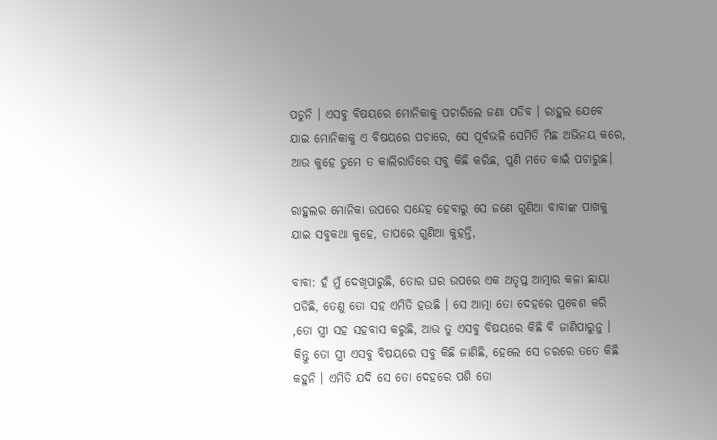ପଡୁନି । ଏସବୁ ବିଷୟରେ ମୋନିକାକୁ ପଚାରିଲେ ଜଣା ପଡିବ । ରାହୁଲ ଯେବେ ଯାଇ ମୋନିକାକୁ ଏ ବିଷୟରେ ପଚାରେ, ସେ ପୂର୍ବଭଳି ସେମିତି ମିଛ ଅଭିନୟ କରେ, ଆଉ କୁହେ ତୁମେ ତ କାଲିରାତିରେ ସବୁ କିଛି କରିଛ, ପୁଣି ମତେ କାଇଁ ପଚାରୁଛ।

ରାହୁଲର ମୋନିକା ଉପରେ ସନ୍ଦେହ ହେବାରୁ ସେ ଜଣେ ଗୁଣିଆ ବାବାଙ୍କ ପାଖକୁ ଯାଇ ସବୁକଥା କୁହେ, ତାପରେ ଗୁଣିଆ କୁହନ୍ତି,

ବାବା: ହଁ ମୁଁ ଦେଖିପାରୁଛି, ତୋର ଘର ଉପରେ ଏକ ଅତୃପ୍ତ ଆତ୍ମାର କଳା ଛାୟା ପଡିଛି, ତେଣୁ ତୋ ସହ ଏମିତି ହଉଛି । ସେ ଆତ୍ମା ତୋ ଦେହରେ ପ୍ରବେଶ କରି ,ତୋ ସ୍ତ୍ରୀ ସହ ସହବାସ କରୁଛି, ଆଉ ତୁ ଏସବୁ ବିଷୟରେ କିଛି ବି ଜାଣିପାରୁନୁ । କିନ୍ତୁ ତୋ ସ୍ତ୍ରୀ ଏସବୁ ବିଷୟରେ ସବୁ କିଛି ଜାଣିଛି, ହେଲେ ସେ ଡରରେ ତତେ କିଛି କହୁନି । ଏମିତି ଯଦି ସେ ତୋ ଦେହରେ ପଶି ତୋ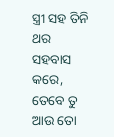ସ୍ତ୍ରୀ ସହ ତିନି ଥର ସହବାସ କରେ, ତେବେ ତୁ ଆଉ ତୋ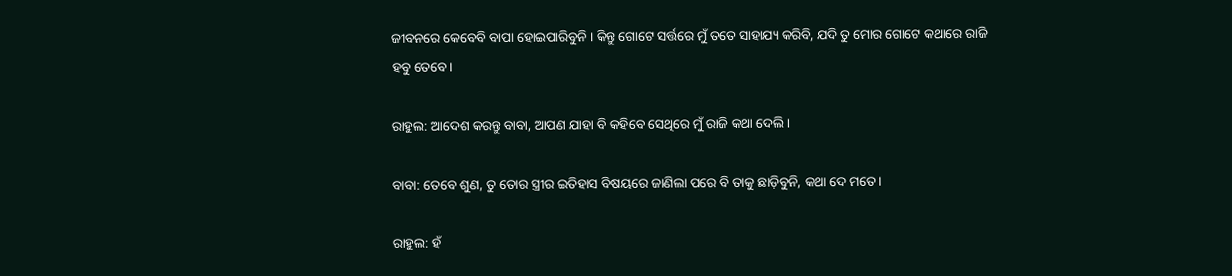ଜୀବନରେ କେବେବି ବାପା ହୋଇପାରିବୁନି । କିନ୍ତୁ ଗୋଟେ ସର୍ତ୍ତରେ ମୁଁ ତତେ ସାହାଯ୍ୟ କରିବି, ଯଦି ତୁ ମୋର ଗୋଟେ କଥାରେ ରାଜି ହବୁ ତେବେ।

ରାହୁଲ: ଆଦେଶ କରନ୍ତୁ ବାବା, ଆପଣ ଯାହା ବି କହିବେ ସେଥିରେ ମୁଁ ରାଜି କଥା ଦେଲି।

ବାବା: ତେବେ ଶୁଣ, ତୁ ତୋର ସ୍ତ୍ରୀର ଇତିହାସ ବିଷୟରେ ଜାଣିଲା ପରେ ବି ତାକୁ ଛାଡ଼ିବୁନି, କଥା ଦେ ମତେ।

ରାହୁଲ: ହଁ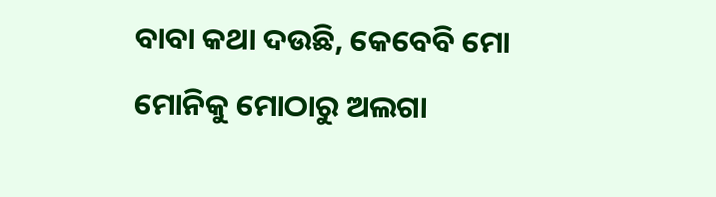ବାବା କଥା ଦଉଛି, କେବେବି ମୋ ମୋନିକୁ ମୋଠାରୁ ଅଲଗା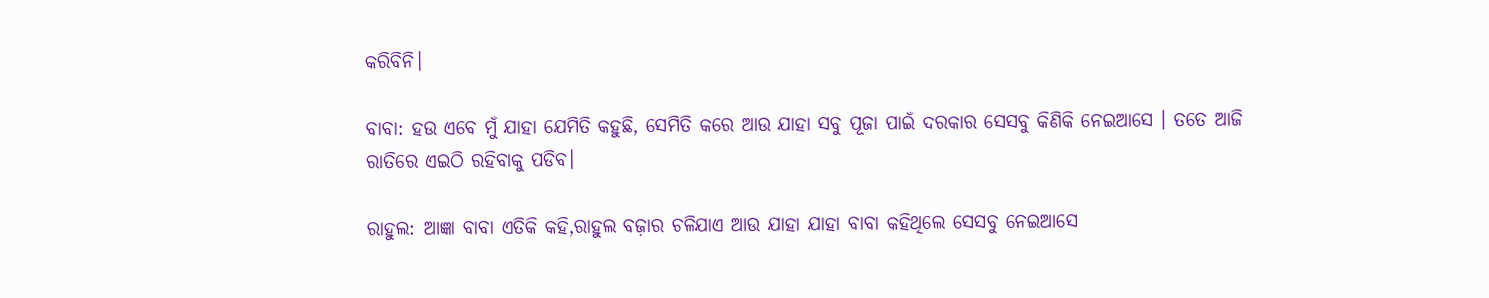କରିବିନି।

ବାବା: ହଉ ଏବେ ମୁଁ ଯାହା ଯେମିତି କହୁଛି, ସେମିତି କରେ ଆଉ ଯାହା ସବୁ ପୂଜା ପାଇଁ ଦରକାର ସେସବୁ କିଣିକି ନେଇଆସେ । ତତେ ଆଜି ରାତିରେ ଏଇଠି ରହିବାକୁ ପଡିବ।

ରାହୁଲ: ଆଜ୍ଞା ବାବା ଏତିକି କହି,ରାହୁଲ ବଜ଼ାର ଚଳିଯାଏ ଆଉ ଯାହା ଯାହା ବାବା କହିଥିଲେ ସେସବୁ ନେଇଆସେ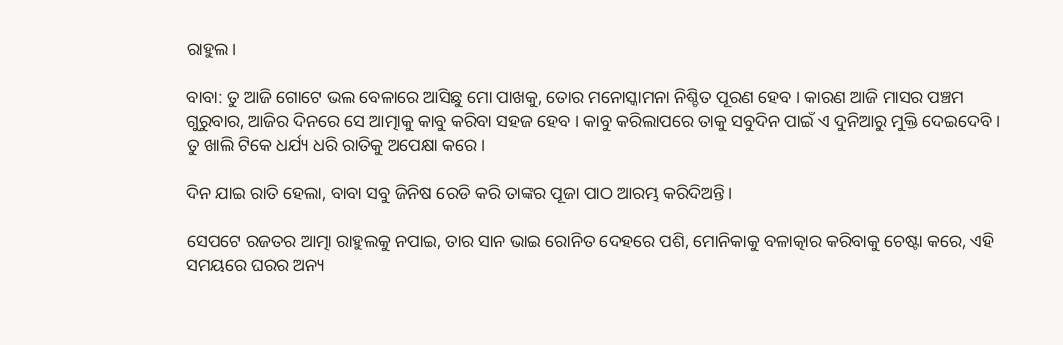ରାହୁଲ।

ବାବା: ତୁ ଆଜି ଗୋଟେ ଭଲ ବେଳାରେ ଆସିଛୁ ମୋ ପାଖକୁ, ତୋର ମନୋସ୍କାମନା ନିଶ୍ଚିତ ପୂରଣ ହେବ । କାରଣ ଆଜି ମାସର ପଞ୍ଚମ ଗୁରୁବାର, ଆଜିର ଦିନରେ ସେ ଆତ୍ମାକୁ କାବୁ କରିବା ସହଜ ହେବ । କାବୁ କରିଲାପରେ ତାକୁ ସବୁଦିନ ପାଇଁ ଏ ଦୁନିଆରୁ ମୁକ୍ତି ଦେଇଦେବି । ତୁ ଖାଲି ଟିକେ ଧର୍ଯ୍ୟ ଧରି ରାତିକୁ ଅପେକ୍ଷା କରେ।

ଦିନ ଯାଇ ରାତି ହେଲା, ବାବା ସବୁ ଜିନିଷ ରେଡି କରି ତାଙ୍କର ପୂଜା ପାଠ ଆରମ୍ଭ କରିଦିଅନ୍ତି।

ସେପଟେ ରଜତର ଆତ୍ମା ରାହୁଲକୁ ନପାଇ, ତାର ସାନ ଭାଇ ରୋନିତ ଦେହରେ ପଶି, ମୋନିକାକୁ ବଳାତ୍କାର କରିବାକୁ ଚେଷ୍ଟା କରେ, ଏହି ସମୟରେ ଘରର ଅନ୍ୟ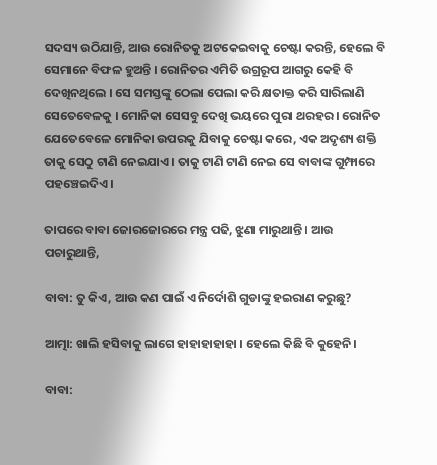ସଦସ୍ୟ ଉଠିଯାନ୍ତି, ଆଉ ରୋନିତକୁ ଅଟକେଇବାକୁ ଚେଷ୍ଟା କରନ୍ତି, ହେଲେ ବି ସେମାନେ ବିଫଳ ହୁଅନ୍ତି । ରୋନିତର ଏମିତି ଉଗ୍ରରୂପ ଆଗରୁ କେହି ବି ଦେଖିନଥିଲେ । ସେ ସମସ୍ତଙ୍କୁ ଠେଲା ପେଲା କରି କ୍ଷତାକ୍ତ କରି ସାରିଲାଣି ସେତେବେଳକୁ । ମୋନିକା ସେସବୁ ଦେଖି ଭୟରେ ପୁରା ଥରହର । ରୋନିତ ଯେତେବେଳେ ମୋନିକା ଉପରକୁ ଯିବାକୁ ଚେଷ୍ଟା କରେ, ଏକ ଅଦୃଶ୍ୟ ଶକ୍ତି ତାକୁ ସେଠୁ ଟାଣି ନେଇଯାଏ । ତାକୁ ଟାଣି ଟାଣି ନେଇ ସେ ବାବାଙ୍କ ଗୁମ୍ଫାରେ ପହଞ୍ଚେଇଦିଏ।

ତାପରେ ବାବା ଜୋରଜୋରରେ ମନ୍ତ୍ର ପଢି, ଝୁଣା ମାରୁଥାନ୍ତି । ଆଉ ପଚାରୁଥାନ୍ତି,

ବାବା: ତୁ କିଏ, ଆଉ କଣ ପାଇଁ ଏ ନିର୍ଦୋଶି ଗୁଡାଙ୍କୁ ହଇରାଣ କରୁଛୁ?

ଆତ୍ମା: ଖାଲି ହସିବାକୁ ଲାଗେ ହାହାହାହାହା । ହେଲେ କିଛି ବି କୁହେନି।

ବାବା: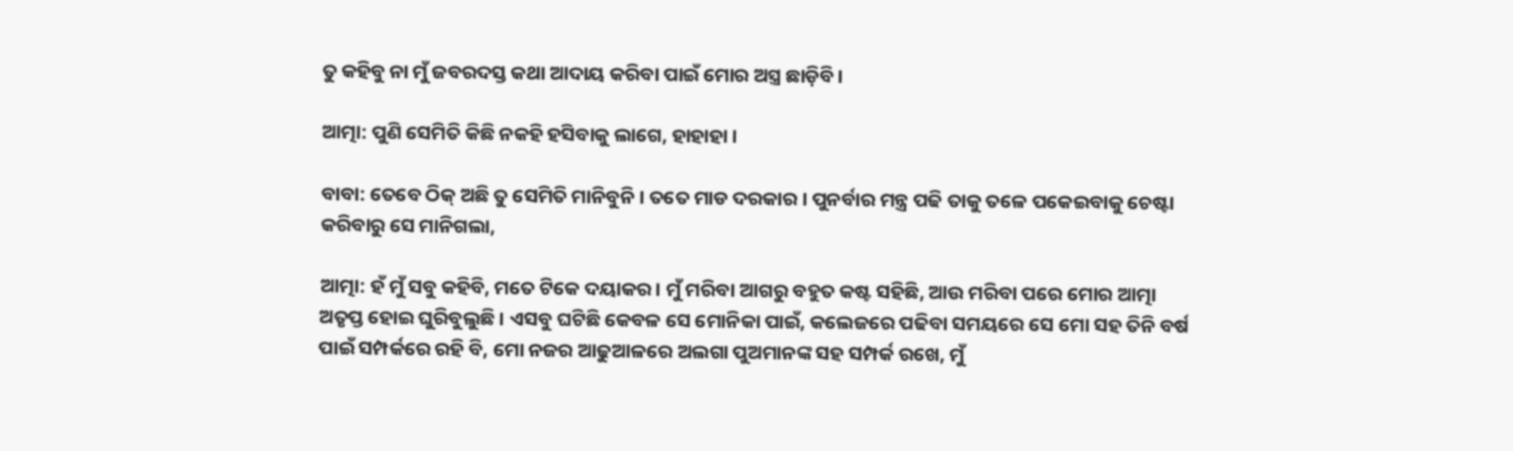ତୁ କହିବୁ ନା ମୁଁ ଜବରଦସ୍ତ କଥା ଆଦାୟ କରିବା ପାଇଁ ମୋର ଅସ୍ତ୍ର ଛାଡ଼ିବି।

ଆତ୍ମା: ପୁଣି ସେମିତି କିଛି ନକହି ହସିବାକୁ ଲାଗେ, ହାହାହା ।

ବାବା: ତେବେ ଠିକ୍ ଅଛି ତୁ ସେମିତି ମାନିବୁନି । ତତେ ମାଡ ଦରକାର । ପୁନର୍ବାର ମନ୍ତ୍ର ପଢି ତାକୁ ତଳେ ପକେଇବାକୁ ଚେଷ୍ଟା କରିବାରୁ ସେ ମାନିଗଲା,

ଆତ୍ମା: ହଁ ମୁଁ ସବୁ କହିବି, ମତେ ଟିକେ ଦୟାକର । ମୁଁ ମରିବା ଆଗରୁ ବହୁତ କଷ୍ଟ ସହିଛି, ଆଉ ମରିବା ପରେ ମୋର ଆତ୍ମା ଅତୃପ୍ତ ହୋଇ ଘୁରିବୁଲୁଛି । ଏସବୁ ଘଟିଛି କେବଳ ସେ ମୋନିକା ପାଇଁ, କଲେଜରେ ପଢିବା ସମୟରେ ସେ ମୋ ସହ ତିନି ବର୍ଷ ପାଇଁ ସମ୍ପର୍କରେ ରହି ବି, ମୋ ନଜର ଆଢୁଆଳରେ ଅଲଗା ପୁଅମାନଙ୍କ ସହ ସମ୍ପର୍କ ରଖେ, ମୁଁ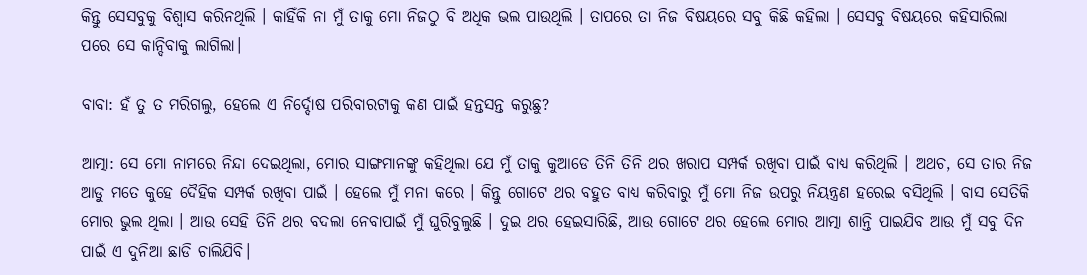କିନ୍ତୁ ସେସବୁକୁ ବିଶ୍ୱାସ କରିନଥିଲି । କାହିଁକି ନା ମୁଁ ତାକୁ ମୋ ନିଜଠୁ ବି ଅଧିକ ଭଲ ପାଉଥିଲି । ତାପରେ ତା ନିଜ ବିଷୟରେ ସବୁ କିଛି କହିଲା । ସେସବୁ ବିଷୟରେ କହିସାରିଲା ପରେ ସେ କାନ୍ଦିବାକୁ ଲାଗିଲା।

ବାବା: ହଁ ତୁ ତ ମରିଗଲୁ, ହେଲେ ଏ ନିର୍ଦ୍ଦୋଷ ପରିବାରଟାକୁ କଣ ପାଇଁ ହନ୍ତସନ୍ତ କରୁଛୁ?

ଆତ୍ମା: ସେ ମୋ ନାମରେ ନିନ୍ଦା ଦେଇଥିଲା, ମୋର ସାଙ୍ଗମାନଙ୍କୁ କହିଥିଲା ଯେ ମୁଁ ତାକୁ କୁଆଡେ ତିନି ତିନି ଥର ଖରାପ ସମ୍ପର୍କ ରଖିବା ପାଇଁ ବାଧ୍ୟ କରିଥିଲି । ଅଥଚ, ସେ ତାର ନିଜ ଆଡୁ ମତେ କୁହେ ଦୈହିକ ସମ୍ପର୍କ ରଖିବା ପାଇଁ । ହେଲେ ମୁଁ ମନା କରେ । କିନ୍ତୁ ଗୋଟେ ଥର ବହୁତ ବାଧ୍ୟ କରିବାରୁ ମୁଁ ମୋ ନିଜ ଉପରୁ ନିୟନ୍ତ୍ରଣ ହରେଇ ବସିଥିଲି । ବାସ ସେତିକି ମୋର ଭୁଲ ଥିଲା । ଆଉ ସେହି ତିନି ଥର ବଦଲା ନେବାପାଇଁ ମୁଁ ଘୁରିବୁଲୁଛି । ଦୁଇ ଥର ହେଇସାରିଛି, ଆଉ ଗୋଟେ ଥର ହେଲେ ମୋର ଆତ୍ମା ଶାନ୍ତି ପାଇଯିବ ଆଉ ମୁଁ ସବୁ ଦିନ ପାଇଁ ଏ ଦୁନିଆ ଛାଡି ଚାଲିଯିବି।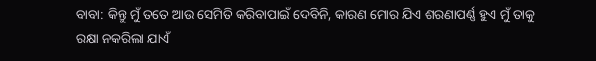ବାବା: କିନ୍ତୁ ମୁଁ ତତେ ଆଉ ସେମିତି କରିବାପାଇଁ ଦେବିନି, କାରଣ ମୋର ଯିଏ ଶରଣାପର୍ଣ୍ଣ ହୁଏ ମୁଁ ତାକୁ ରକ୍ଷା ନକରିଲା ଯାଏଁ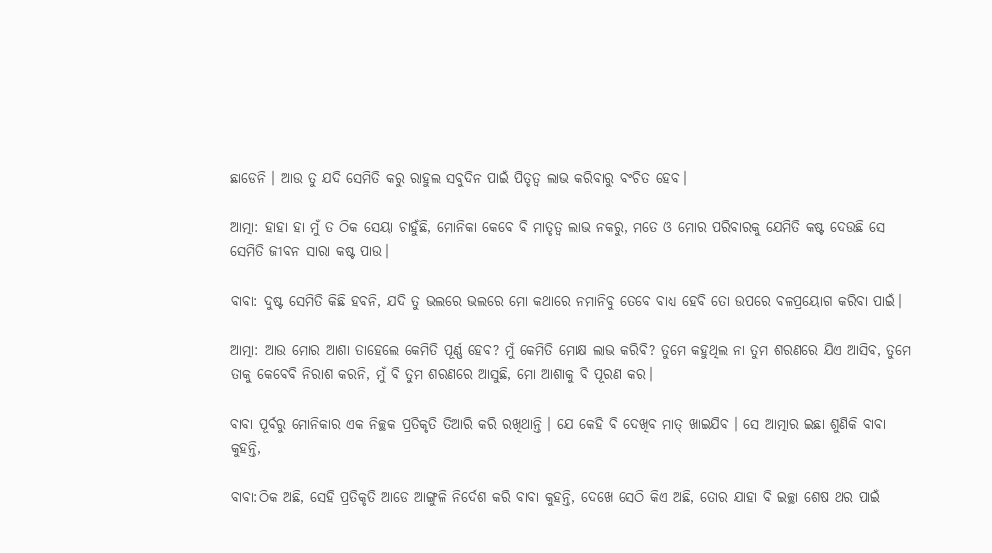ଛାଡେନି । ଆଉ ତୁ ଯଦି ସେମିତି କରୁ ରାହୁଲ ସବୁଦିନ ପାଇଁ ପିତୃତ୍ୱ ଲାଭ କରିବାରୁ ବଂଚିତ ହେବ।

ଆତ୍ମା: ହାହା ହା ମୁଁ ତ ଠିକ ସେୟା ଚାହୁଁଛି, ମୋନିକା କେବେ ବି ମାତୃତ୍ବ ଲାଭ ନକରୁ, ମତେ ଓ ମୋର ପରିବାରକୁ ଯେମିତି କଷ୍ଟ ଦେଉଛି ସେ ସେମିତି ଜୀବନ ସାରା କଷ୍ଟ ପାଉ।

ବାବା: ଦୁଷ୍ଟ ସେମିତି କିଛି ହବନି, ଯଦି ତୁ ଭଲରେ ଭଲରେ ମୋ କଥାରେ ନମାନିବୁ ତେବେ ବାଧ୍ୟ ହେବି ତୋ ଉପରେ ବଳପ୍ରୟୋଗ କରିବା ପାଇଁ।

ଆତ୍ମା: ଆଉ ମୋର ଆଶା ତାହେଲେ କେମିତି ପୂର୍ଣ୍ଣ ହେବ? ମୁଁ କେମିତି ମୋକ୍ଷ ଲାଭ କରିବି? ତୁମେ କହୁଥିଲ ନା ତୁମ ଶରଣରେ ଯିଏ ଆସିବ, ତୁମେ ତାକୁ କେବେବି ନିରାଶ କରନି, ମୁଁ ବି ତୁମ ଶରଣରେ ଆସୁଛି, ମୋ ଆଶାକୁ ବି ପୂରଣ କର।

ବାବା ପୂର୍ବରୁ ମୋନିକାର ଏକ ନିଚ୍ଛକ ପ୍ରତିକୃତି ତିଆରି କରି ରଖିଥାନ୍ତି । ଯେ କେହି ବି ଦେଖିବ ମାତ୍ ଖାଇଯିବ । ସେ ଆତ୍ମାର ଇଛା ଶୁଣିକି ବାବା କୁହନ୍ତି,

ବାବା:ଠିକ ଅଛି, ସେହି ପ୍ରତିକୃତି ଆଡେ ଆଙ୍ଗୁଳି ନିର୍ଦେଶ କରି ବାବା କୁହନ୍ତି, ଦେଖେ ସେଠି କିଏ ଅଛି, ତୋର ଯାହା ବି ଇଚ୍ଛା ଶେଷ ଥର ପାଇଁ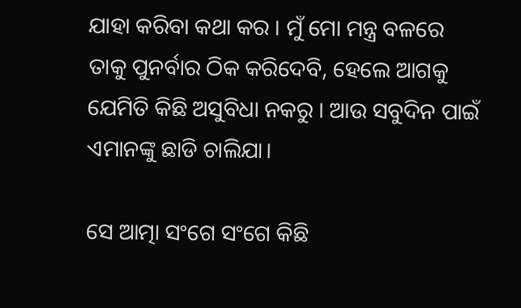ଯାହା କରିବା କଥା କର । ମୁଁ ମୋ ମନ୍ତ୍ର ବଳରେ ତାକୁ ପୁନର୍ବାର ଠିକ କରିଦେବି, ହେଲେ ଆଗକୁ ଯେମିତି କିଛି ଅସୁବିଧା ନକରୁ । ଆଉ ସବୁଦିନ ପାଇଁ ଏମାନଙ୍କୁ ଛାଡି ଚାଲିଯା।

ସେ ଆତ୍ମା ସଂଗେ ସଂଗେ କିଛି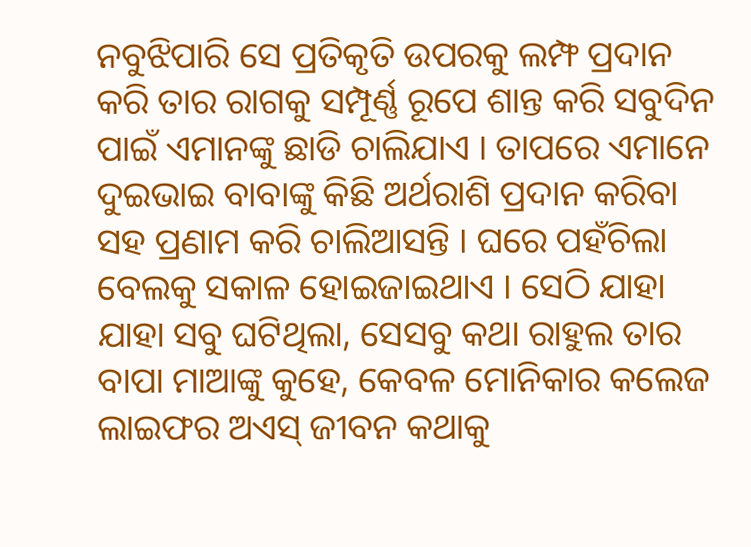ନବୁଝିପାରି ସେ ପ୍ରତିକୃତି ଉପରକୁ ଲମ୍ଫ ପ୍ରଦାନ କରି ତାର ରାଗକୁ ସମ୍ପୂର୍ଣ୍ଣ ରୂପେ ଶାନ୍ତ କରି ସବୁଦିନ ପାଇଁ ଏମାନଙ୍କୁ ଛାଡି ଚାଲିଯାଏ । ତାପରେ ଏମାନେ ଦୁଇଭାଇ ବାବାଙ୍କୁ କିଛି ଅର୍ଥରାଶି ପ୍ରଦାନ କରିବା ସହ ପ୍ରଣାମ କରି ଚାଲିଆସନ୍ତି । ଘରେ ପହଁଚିଲା ବେଲକୁ ସକାଳ ହୋଇଜାଇଥାଏ । ସେଠି ଯାହା ଯାହା ସବୁ ଘଟିଥିଲା, ସେସବୁ କଥା ରାହୁଲ ତାର ବାପା ମାଆଙ୍କୁ କୁହେ, କେବଳ ମୋନିକାର କଲେଜ ଲାଇଫର ଅଏସ୍ ଜୀବନ କଥାକୁ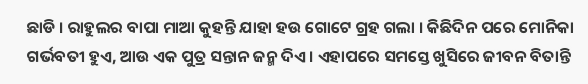ଛାଡି । ରାହୁଲର ବାପା ମାଆ କୁହନ୍ତି ଯାହା ହଉ ଗୋଟେ ଗ୍ରହ ଗଲା । କିଛିଦିନ ପରେ ମୋନିକା ଗର୍ଭବତୀ ହୁଏ, ଆଉ ଏକ ପୁତ୍ର ସନ୍ତାନ ଜନ୍ମ ଦିଏ । ଏହାପରେ ସମସ୍ତେ ଖୁସିରେ ଜୀବନ ବିତାନ୍ତି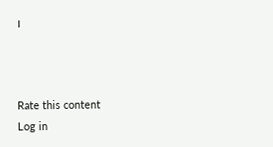।



Rate this content
Log in